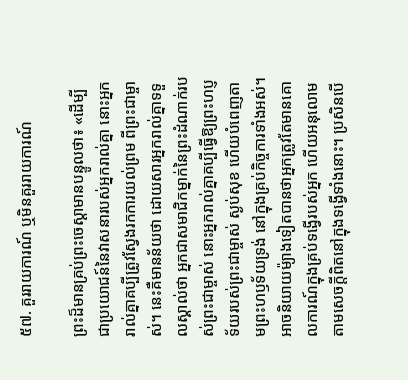៥៧. គួររាយការណ៍ ឬមិនគួររាយការណ៍

ព្រះដ៏មានគ្រប់ព្រះចេស្ដាមានបន្ទូលថា៖ «ដើម្បីជាប្រយោជន៍នៃវាសនារបស់អ្នករាល់គ្នា នោះអ្នករាល់គ្នាគប្បីត្រូវស្វែងរកការយល់ព្រម ពីព្រះជាម្ចាស់។ នេះគឺមានន័យថា ដោយសារអ្នករាល់គ្នាទទួលស្គាល់ថា អ្នកជាសមាជិកម្នាក់នៃព្រះដំណាក់របស់ព្រះជាម្ចាស់ នោះអ្នករាល់គ្នាគប្បីធ្វើឱ្យព្រះហប្ញទ័យរបស់ព្រះជាម្ចាស់ ស្ងប់សុខ ហើយបំពេញតាមព្រះហឫទ័យទ្រង់ នៅក្នុងគ្រប់កិច្ចការទាំងអស់។ អាចនិយាយម៉្យាងទៀតបានថាអ្នកត្រូវតែមានគោលការណ៍ក្នុងគ្រប់ទង្វើរបស់អ្នក ហើយអនុលោមតាមសេចក្តីពិតនៅក្នុងទង្វើទាំងនោះ។ ប្រសិនបើ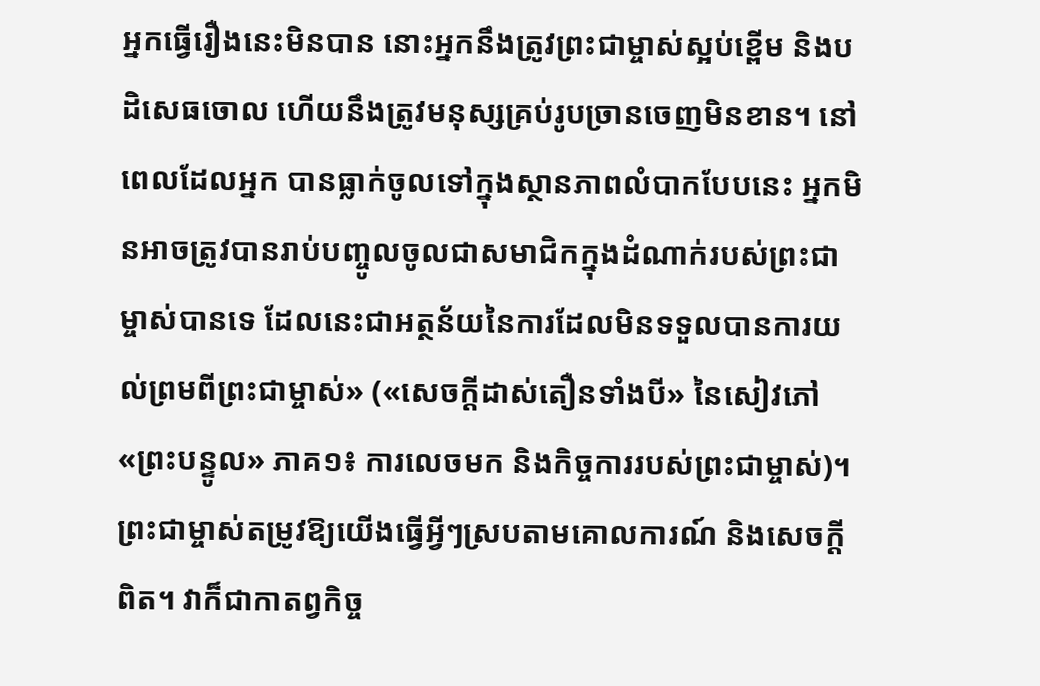អ្នកធ្វើរឿងនេះមិនបាន នោះអ្នកនឹងត្រូវព្រះជាម្ចាស់ស្អប់ខ្ពើម និងបដិសេធចោល ហើយនឹងត្រូវមនុស្សគ្រប់រូបច្រានចេញមិនខាន។ នៅពេលដែលអ្នក បានធ្លាក់ចូលទៅក្នុងស្ថានភាពលំបាកបែបនេះ អ្នកមិនអាចត្រូវបានរាប់បញ្ចូលចូលជាសមាជិកក្នុងដំណាក់របស់ព្រះជាម្ចាស់បានទេ ដែលនេះជាអត្ថន័យនៃការដែលមិនទទួលបានការយល់ព្រមពីព្រះជាម្ចាស់» («សេចក្ដីដាស់តឿនទាំងបី» នៃសៀវភៅ «ព្រះបន្ទូល» ភាគ១៖ ការលេចមក និងកិច្ចការរបស់ព្រះជាម្ចាស់)។ ព្រះជាម្ចាស់តម្រូវឱ្យយើងធ្វើអ្វីៗស្របតាមគោលការណ៍ និងសេចក្តីពិត។ វាក៏ជាកាតព្វកិច្ច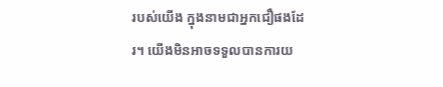របស់យើង ក្នុងនាមជាអ្នកជឿផងដែរ។ យើងមិនអាចទទួលបានការយ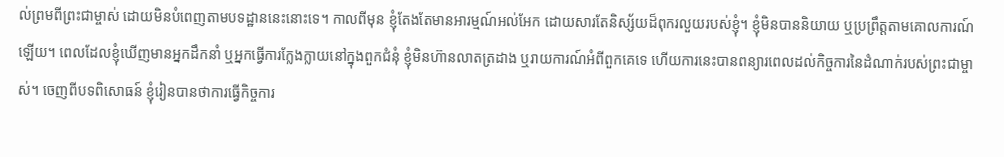ល់ព្រមពីព្រះជាម្ចាស់ ដោយមិនបំពេញតាមបទដ្ឋាននេះនោះទេ។ កាលពីមុន ខ្ញុំតែងតែមានអារម្មណ៍អល់អែក ដោយសារតែនិស្ស័យដ៏ពុករលួយរបស់ខ្ញុំ។ ខ្ញុំមិនបាននិយាយ ឬប្រព្រឹត្តតាមគោលការណ៍ឡើយ។ ពេលដែលខ្ញុំឃើញមានអ្នកដឹកនាំ ឬអ្នកធ្វើការក្លែងក្លាយនៅក្នុងពួកជំនុំ ខ្ញុំមិនហ៊ានលាតត្រដាង ឬរាយការណ៍អំពីពួកគេទេ ហើយការនេះបានពន្យារពេលដល់កិច្ចការនៃដំណាក់របស់ព្រះជាម្ចាស់។ ចេញពីបទពិសោធន៍ ខ្ញុំរៀនបានថាការធ្វើកិច្ចការ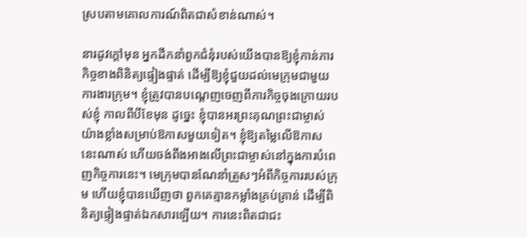ស្របតាមគោលការណ៍ពិតជាសំខាន់ណាស់។

នារដូវក្ដៅមុន អ្នកដឹកនាំពួកជំនុំរបស់យើងបានឱ្យខ្ញុំកាន់ភារកិច្ចខាងពិនិត្យផ្ទៀងផ្ទាត់ ដើម្បីឱ្យខ្ញុំជួយដល់មេក្រុមជាមួយការងារក្រុម។ ខ្ញុំត្រូវបានបណ្ដេញចេញពីភារកិច្ចចុងក្រោយរបស់ខ្ញុំ កាលពីបីខែមុន ដូច្នេះ ខ្ញុំបានអរព្រះគុណព្រះជាម្ចាស់យ៉ាងខ្លាំងសម្រាប់ឱកាសមួយទៀត។ ខ្ញុំឱ្យតម្លៃលើឱកាសនេះណាស់ ហើយចង់ពឹងអាងលើព្រះជាម្ចាស់នៅក្នុងការបំពេញកិច្ចការនេះ។ មេក្រុមបានណែនាំត្រួសៗអំពីកិច្ចការរបស់ក្រុម ហើយខ្ញុំបានឃើញថា ពួកគេគ្មានកម្លាំងគ្រប់គ្រាន់ ដើម្បីពិនិត្យផ្ទៀងផ្ទាត់ឯកសារឡើយ។ ការនេះពិតជាជះ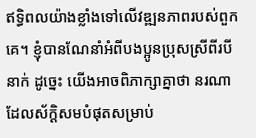ឥទ្ធិពលយ៉ាងខ្លាំងទៅលើវឌ្ឍនភាពរបស់ពួកគេ។ ខ្ញុំបានណែនាំអំពីបងប្អូនប្រុសស្រីពីរបីនាក់ ដូច្នេះ យើងអាចពិភាក្សាគ្នាថា នរណាដែលស័ក្ដិសមបំផុតសម្រាប់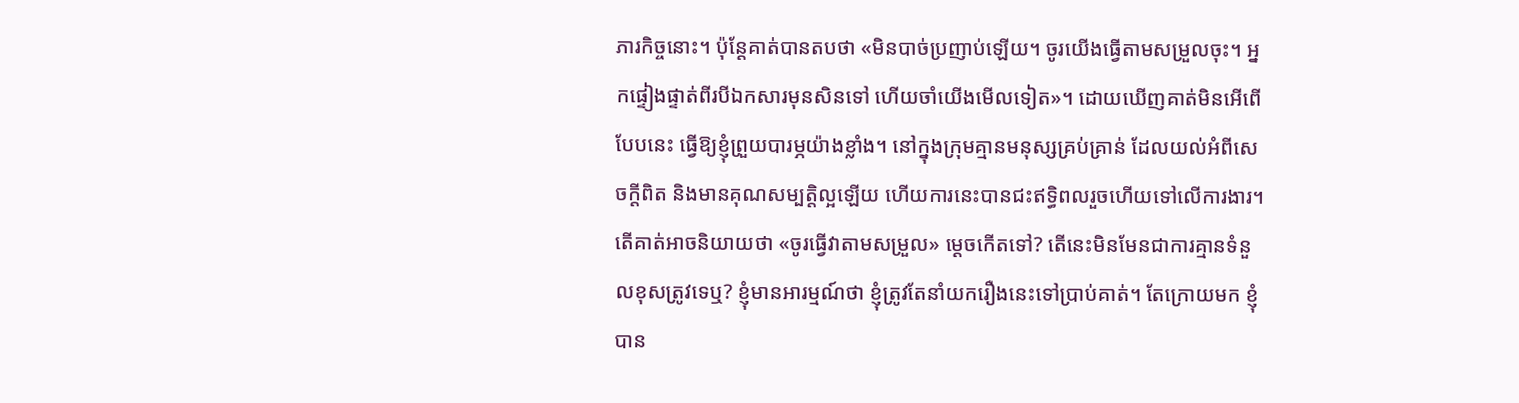ភារកិច្ចនោះ។ ប៉ុន្តែគាត់បានតបថា «មិនបាច់ប្រញាប់ឡើយ។ ចូរយើងធ្វើតាមសម្រួលចុះ។ អ្នកផ្ទៀងផ្ទាត់ពីរបីឯកសារមុនសិនទៅ ហើយចាំយើងមើលទៀត»។ ដោយឃើញគាត់មិនអើពើបែបនេះ ធ្វើឱ្យខ្ញុំព្រួយបារម្ភយ៉ាងខ្លាំង។ នៅក្នុងក្រុមគ្មានមនុស្សគ្រប់គ្រាន់ ដែលយល់អំពីសេចក្តីពិត និងមានគុណសម្បត្តិល្អឡើយ ហើយការនេះបានជះឥទ្ធិពលរួចហើយទៅលើការងារ។ តើគាត់អាចនិយាយថា «ចូរធ្វើវាតាមសម្រួល» ម្ដេចកើតទៅ? តើនេះមិនមែនជាការគ្មានទំនួលខុសត្រូវទេឬ? ខ្ញុំមានអារម្មណ៍ថា ខ្ញុំត្រូវតែនាំយករឿងនេះទៅប្រាប់គាត់។ តែក្រោយមក ខ្ញុំបាន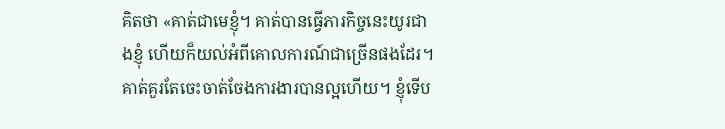គិតថា «គាត់ជាមេខ្ញុំ។ គាត់បានធ្វើភារកិច្ចនេះយូរជាងខ្ញុំ ហើយក៏យល់អំពីគោលការណ៍ជាច្រើនផងដែរ។ គាត់គួរតែចេះចាត់ចែងការងារបានល្អហើយ។ ខ្ញុំទើប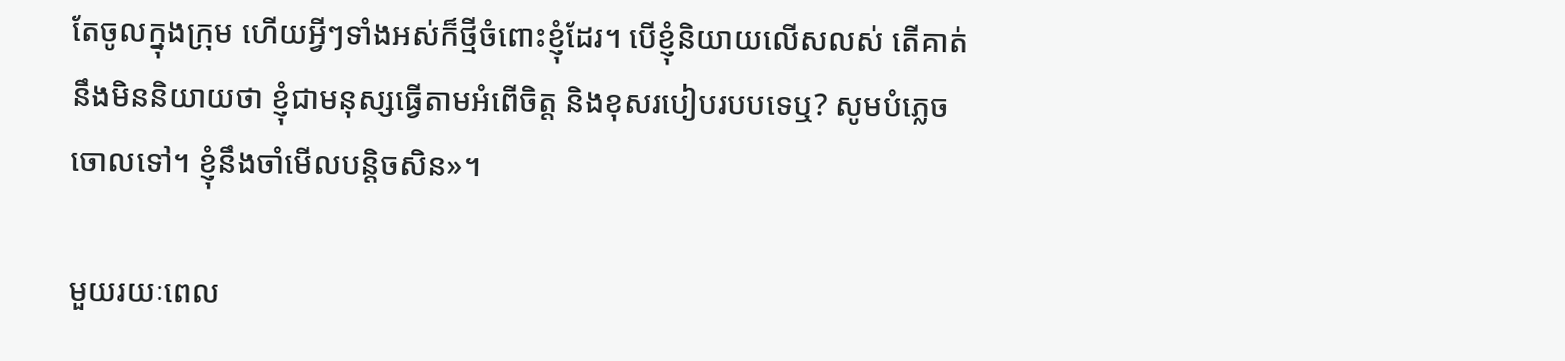តែចូលក្នុងក្រុម ហើយអ្វីៗទាំងអស់ក៏ថ្មីចំពោះខ្ញុំដែរ។ បើខ្ញុំនិយាយលើសលស់ តើគាត់នឹងមិននិយាយថា ខ្ញុំជាមនុស្សធ្វើតាមអំពើចិត្ត និងខុសរបៀបរបបទេឬ? សូមបំភ្លេចចោលទៅ។ ខ្ញុំនឹងចាំមើលបន្ដិចសិន»។

មួយរយៈពេល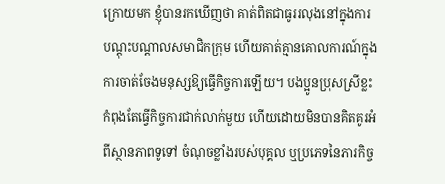ក្រោយមក ខ្ញុំបានរកឃើញថា គាត់ពិតជាធូររលុងនៅក្នុងការបណ្ដុះបណ្ដាលសមាជិកក្រុម ហើយគាត់គ្មានគោលការណ៍ក្នុងការចាត់ចែងមនុស្សឱ្យធ្វើកិច្ចការឡើយ។ បងប្អូនប្រុសស្រីខ្លះកំពុងតែធ្វើកិច្ចការជាក់លាក់មួយ ហើយដោយមិនបានគិតគូរអំពីស្ថានភាពទូទៅ ចំណុចខ្លាំងរបស់បុគ្គល ឬប្រភេទនៃភារកិច្ច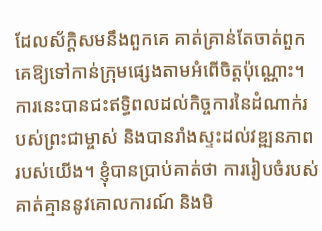ដែលស័ក្ដិសមនឹងពួកគេ គាត់គ្រាន់តែចាត់ពួកគេឱ្យទៅកាន់ក្រុមផ្សេងតាមអំពើចិត្តប៉ុណ្ណោះ។ ការនេះបានជះឥទ្ធិពលដល់កិច្ចការនៃដំណាក់របស់ព្រះជាម្ចាស់ និងបានរាំងស្ទះដល់វឌ្ឍនភាពរបស់យើង។ ខ្ញុំបានប្រាប់គាត់ថា ការរៀបចំរបស់គាត់គ្មាននូវគោលការណ៍ និងមិ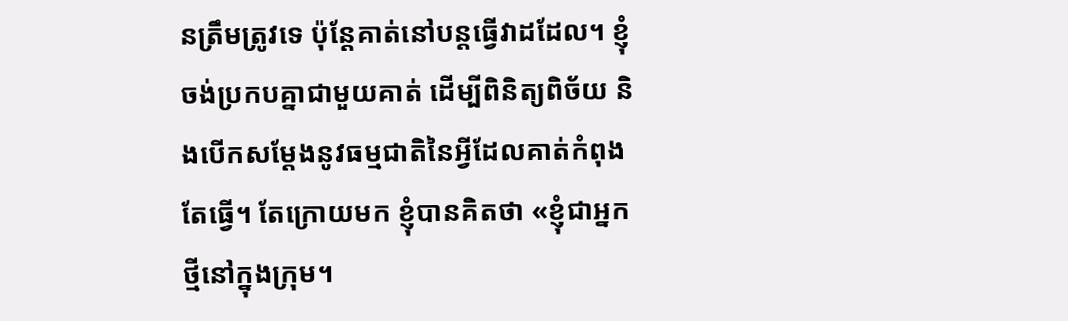នត្រឹមត្រូវទេ ប៉ុន្តែគាត់នៅបន្តធ្វើវាដដែល។ ខ្ញុំចង់ប្រកបគ្នាជាមួយគាត់ ដើម្បីពិនិត្យពិច័យ និងបើកសម្ដែងនូវធម្មជាតិនៃអ្វីដែលគាត់កំពុងតែធ្វើ។ តែក្រោយមក ខ្ញុំបានគិតថា «ខ្ញុំជាអ្នកថ្មីនៅក្នុងក្រុម។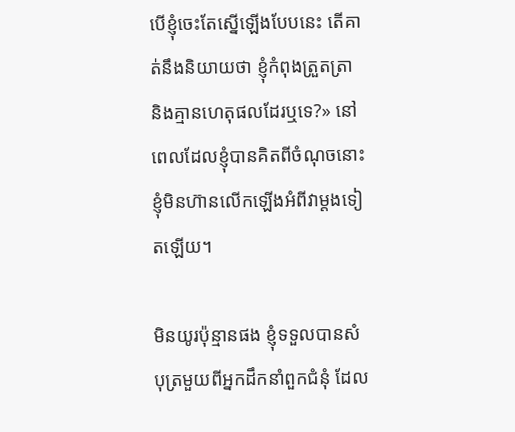បើខ្ញុំចេះតែស្នើឡើងបែបនេះ តើគាត់នឹងនិយាយថា ខ្ញុំកំពុងត្រួតត្រា និងគ្មានហេតុផលដែរឬទេ?» នៅពេលដែលខ្ញុំបានគិតពីចំណុចនោះ ខ្ញុំមិនហ៊ានលើកឡើងអំពីវាម្ដងទៀតឡើយ។

មិនយូរប៉ុន្មានផង ខ្ញុំទទួលបានសំបុត្រមួយពីអ្នកដឹកនាំពួកជំនុំ ដែល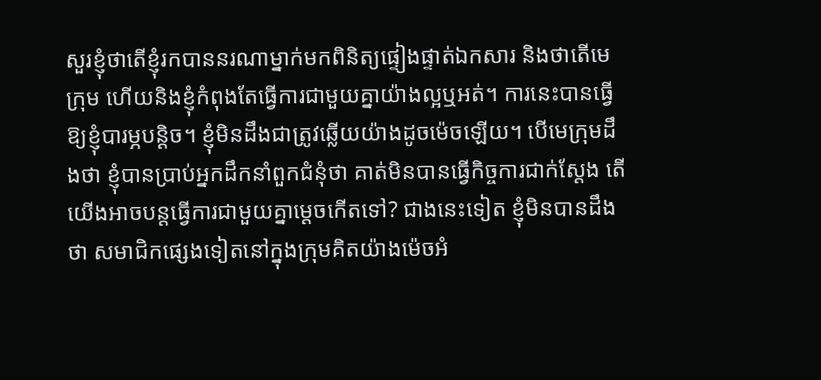សួរខ្ញុំថាតើខ្ញុំរកបាននរណាម្នាក់មកពិនិត្យផ្ទៀងផ្ទាត់ឯកសារ និងថាតើមេក្រុម ហើយនិងខ្ញុំកំពុងតែធ្វើការជាមួយគ្នាយ៉ាងល្អឬអត់។ ការនេះបានធ្វើឱ្យខ្ញុំបារម្ភបន្ដិច។ ខ្ញុំមិនដឹងជាត្រូវឆ្លើយយ៉ាងដូចម៉េចឡើយ។ បើមេក្រុមដឹងថា ខ្ញុំបានប្រាប់អ្នកដឹកនាំពួកជំនុំថា គាត់មិនបានធ្វើកិច្ចការជាក់ស្ដែង តើយើងអាចបន្តធ្វើការជាមួយគ្នាម្ដេចកើតទៅ? ជាងនេះទៀត ខ្ញុំមិនបានដឹងថា សមាជិកផ្សេងទៀតនៅក្នុងក្រុមគិតយ៉ាងម៉េចអំ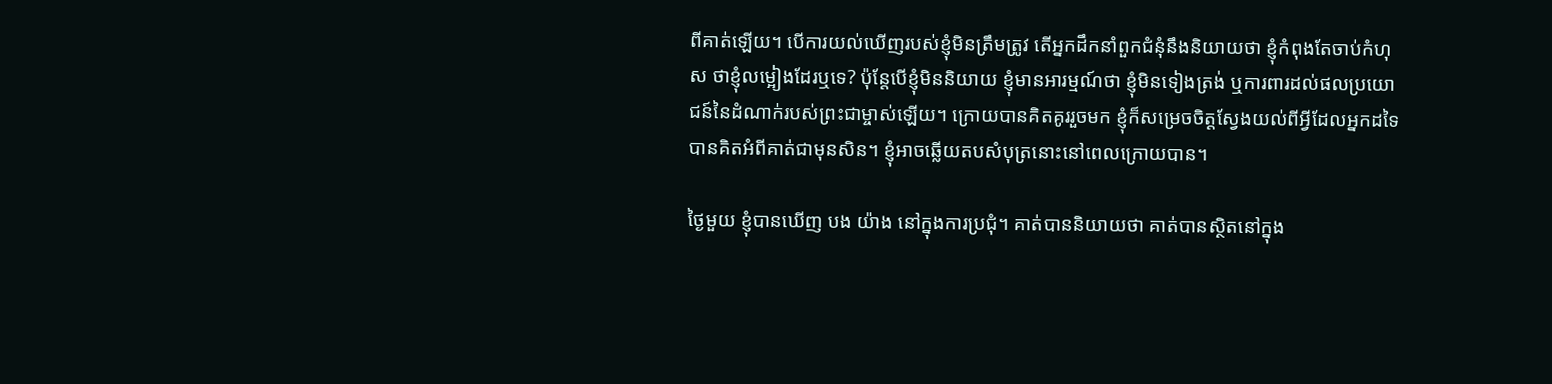ពីគាត់ឡើយ។ បើការយល់ឃើញរបស់ខ្ញុំមិនត្រឹមត្រូវ តើអ្នកដឹកនាំពួកជំនុំនឹងនិយាយថា ខ្ញុំកំពុងតែចាប់កំហុស ថាខ្ញុំលម្អៀងដែរឬទេ? ប៉ុន្តែបើខ្ញុំមិននិយាយ ខ្ញុំមានអារម្មណ៍ថា ខ្ញុំមិនទៀងត្រង់ ឬការពារដល់ផលប្រយោជន៍នៃដំណាក់របស់ព្រះជាម្ចាស់ឡើយ។ ក្រោយបានគិតគូររួចមក ខ្ញុំក៏សម្រេចចិត្តស្វែងយល់ពីអ្វីដែលអ្នកដទៃបានគិតអំពីគាត់ជាមុនសិន។ ខ្ញុំអាចឆ្លើយតបសំបុត្រនោះនៅពេលក្រោយបាន។

ថ្ងៃមួយ ខ្ញុំបានឃើញ បង យ៉ាង នៅក្នុងការប្រជុំ។ គាត់បាននិយាយថា គាត់បានស្ថិតនៅក្នុង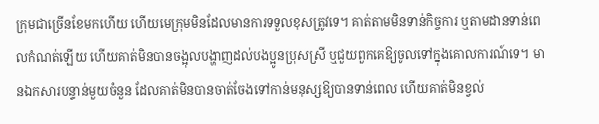ក្រុមជាច្រើនខែមកហើយ ហើយមេក្រុមមិនដែលមានការទទួលខុសត្រូវទេ។ គាត់តាមមិនទាន់កិច្ចការ ឬតាមដានទាន់ពេលកំណត់ឡើយ ហើយគាត់មិនបានចង្អុលបង្ហាញដល់បងប្អូនប្រុសស្រី ឬជួយពួកគេឱ្យចូលទៅក្នុងគោលការណ៍ទេ។ មានឯកសារបន្ទាន់មួយចំនួន ដែលគាត់មិនបានចាត់ចែងទៅកាន់មនុស្សឱ្យបានទាន់ពេល ហើយគាត់មិនខ្វល់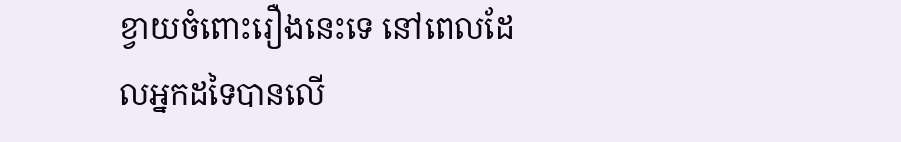ខ្វាយចំពោះរឿងនេះទេ នៅពេលដែលអ្នកដទៃបានលើ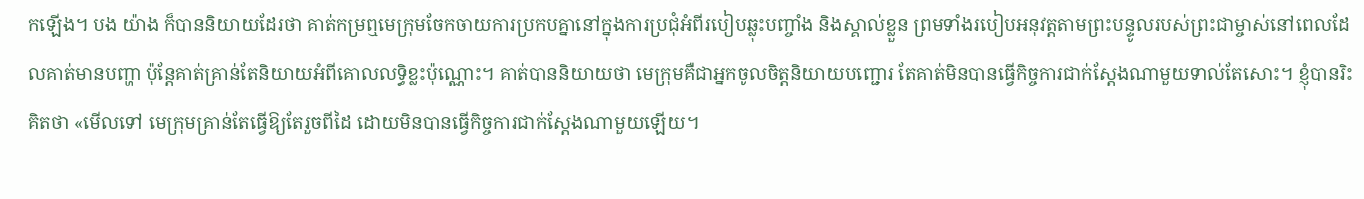កឡើង។ បង យ៉ាង ក៏បាននិយាយដែរថា គាត់កម្រឮមេក្រុមចែកចាយការប្រកបគ្នានៅក្នុងការប្រជុំអំពីរបៀបឆ្លុះបញ្ចាំង និងស្គាល់ខ្លួន ព្រមទាំងរបៀបអនុវត្តតាមព្រះបន្ទូលរបស់ព្រះជាម្ចាស់នៅពេលដែលគាត់មានបញ្ហា ប៉ុន្តែគាត់គ្រាន់តែនិយាយអំពីគោលលទ្ធិខ្លះប៉ុណ្ណោះ។ គាត់បាននិយាយថា មេក្រុមគឺជាអ្នកចូលចិត្តនិយាយបញ្ជោរ តែគាត់មិនបានធ្វើកិច្ចការជាក់ស្ដែងណាមួយទាល់តែសោះ។ ខ្ញុំបានរិះគិតថា «មើលទៅ មេក្រុមគ្រាន់តែធ្វើឱ្យតែរួចពីដៃ ដោយមិនបានធ្វើកិច្ចការជាក់ស្ដែងណាមួយឡើយ។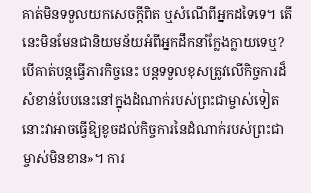គាត់មិនទទួលយកសេចក្តីពិត ឬសំណើពីអ្នកដទៃទេ។ តើនេះមិនមែនជានិយមន័យអំពីអ្នកដឹកនាំក្លែងក្លាយទេឬ? បើគាត់បន្តធ្វើភារកិច្ចនេះ បន្តទទួលខុសត្រូវលើកិច្ចការដ៏សំខាន់បែបនេះនៅក្នុងដំណាក់របស់ព្រះជាម្ចាស់ទៀត នោះវាអាចធ្វើឱ្យខូចដល់កិច្ចការនៃដំណាក់របស់ព្រះជាម្ចាស់មិនខាន»។ ការ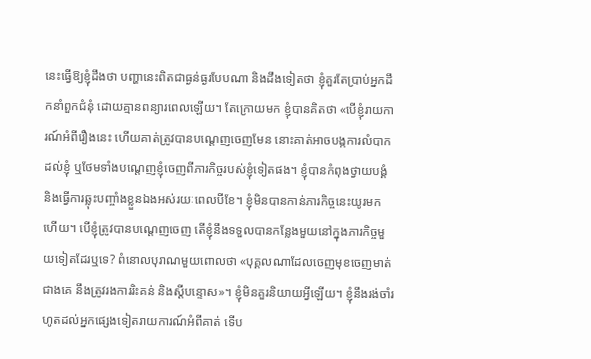នេះធ្វើឱ្យខ្ញុំដឹងថា បញ្ហានេះពិតជាធ្ងន់ធ្ងរបែបណា និងដឹងទៀតថា ខ្ញុំគួរតែប្រាប់អ្នកដឹកនាំពួកជំនុំ ដោយគ្មានពន្យារពេលឡើយ។ តែក្រោយមក ខ្ញុំបានគិតថា «បើខ្ញុំរាយការណ៍អំពីរឿងនេះ ហើយគាត់ត្រូវបានបណ្ដេញចេញមែន នោះគាត់អាចបង្កការលំបាកដល់ខ្ញុំ ឬថែមទាំងបណ្ដេញខ្ញុំចេញពីភារកិច្ចរបស់ខ្ញុំទៀតផង។ ខ្ញុំបានកំពុងថ្វាយបង្គំ និងធ្វើការឆ្លុះបញ្ចាំងខ្លួនឯងអស់រយៈពេលបីខែ។ ខ្ញុំមិនបានកាន់ភារកិច្ចនេះយូរមកហើយ។ បើខ្ញុំត្រូវបានបណ្ដេញចេញ តើខ្ញុំនឹងទទួលបានកន្លែងមួយនៅក្នុងភារកិច្ចមួយទៀតដែរឬទេ? ពំនោលបុរាណមួយពោលថា «បុគ្គលណាដែលចេញមុខចេញមាត់ជាងគេ នឹងត្រូវរងការរិះគន់ និងស្ដីបន្ទោស»។ ខ្ញុំមិនគួរនិយាយអ្វីឡើយ។ ខ្ញុំនឹងរង់ចាំរហូតដល់អ្នកផ្សេងទៀតរាយការណ៍អំពីគាត់ ទើប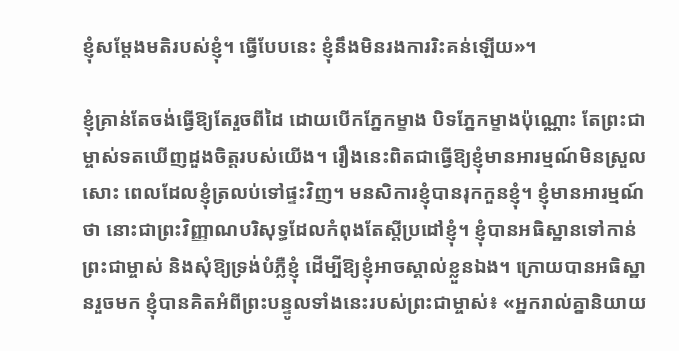ខ្ញុំសម្ដែងមតិរបស់ខ្ញុំ។ ធ្វើបែបនេះ ខ្ញុំនឹងមិនរងការរិះគន់ឡើយ»។

ខ្ញុំគ្រាន់តែចង់ធ្វើឱ្យតែរួចពីដៃ ដោយបើកភ្នែកម្ខាង បិទភ្នែកម្ខាងប៉ុណ្ណោះ តែព្រះជាម្ចាស់ទតឃើញដួងចិត្តរបស់យើង។ រឿងនេះពិតជាធ្វើឱ្យខ្ញុំមានអារម្មណ៍មិនស្រួលសោះ ពេលដែលខ្ញុំត្រលប់ទៅផ្ទះវិញ។ មនសិការខ្ញុំបានរុកកួនខ្ញុំ។ ខ្ញុំមានអារម្មណ៍ថា នោះជាព្រះវិញ្ញាណបរិសុទ្ធដែលកំពុងតែស្ដីប្រដៅខ្ញុំ។ ខ្ញុំបានអធិស្ឋានទៅកាន់ព្រះជាម្ចាស់ និងសុំឱ្យទ្រង់បំភ្លឺខ្ញុំ ដើម្បីឱ្យខ្ញុំអាចស្គាល់ខ្លួនឯង។ ក្រោយបានអធិស្ឋានរួចមក ខ្ញុំបានគិតអំពីព្រះបន្ទូលទាំងនេះរបស់ព្រះជាម្ចាស់៖ «អ្នករាល់គ្នានិយាយ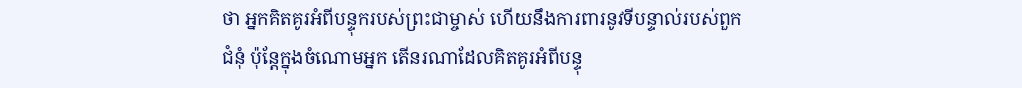ថា អ្នកគិតគូរអំពីបន្ទុករបស់ព្រះជាម្ចាស់ ហើយនឹងការពារនូវទីបន្ទាល់របស់ពួកជំនុំ ប៉ុន្តែក្នុងចំណោមអ្នក តើនរណាដែលគិតគូរអំពីបន្ទុ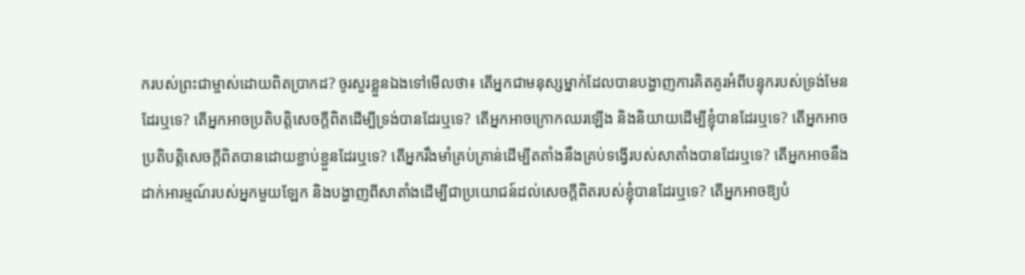ករបស់ព្រះជាម្ចាស់ដោយពិតប្រាកដ? ចូរសួរខ្លួនឯងទៅមើលថា៖ តើអ្នកជាមនុស្សម្នាក់ដែលបានបង្ហាញការគិតគូរអំពីបន្ទុករបស់ទ្រង់មែនដែរឬទេ? តើអ្នកអាចប្រតិបត្តិសេចក្ដីពិតដើម្បីទ្រង់បានដែរឬទេ? តើអ្នកអាចក្រោកឈរឡើង និងនិយាយដើម្បីខ្ញុំបានដែរឬទេ? តើអ្នកអាចប្រតិបត្តិសេចក្ដីពិតបានដោយខ្ជាប់ខ្ជួនដែរឬទេ? តើអ្នករឹងមាំគ្រប់គ្រាន់ដើម្បីតតាំងនឹងគ្រប់ទង្វើរបស់សាតាំងបានដែរឬទេ? តើអ្នកអាចនឹងដាក់អារម្មណ៍របស់អ្នកមួយឡែក និងបង្ហាញពីសាតាំងដើម្បីជាប្រយោជន៍ដល់សេចក្ដីពិតរបស់ខ្ញុំបានដែរឬទេ? តើអ្នកអាចឱ្យបំ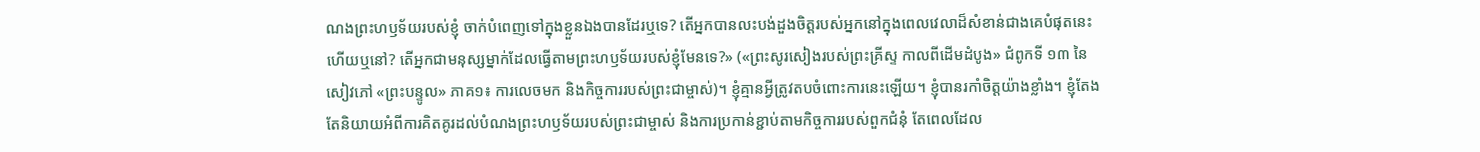ណងព្រះហឫទ័យរបស់ខ្ញុំ ចាក់បំពេញទៅក្នុងខ្លួនឯងបានដែរឬទេ? តើអ្នកបានលះបង់ដួងចិត្តរបស់អ្នកនៅក្នុងពេលវេលាដ៏សំខាន់ជាងគេបំផុតនេះហើយឬនៅ? តើអ្នកជាមនុស្សម្នាក់ដែលធ្វើតាមព្រះហឫទ័យរបស់ខ្ញុំមែនទេ?» («ព្រះសូរសៀងរបស់ព្រះគ្រីស្ទ កាលពីដើមដំបូង» ជំពូកទី ១៣ នៃសៀវភៅ «ព្រះបន្ទូល» ភាគ១៖ ការលេចមក និងកិច្ចការរបស់ព្រះជាម្ចាស់)។ ខ្ញុំគ្មានអ្វីត្រូវតបចំពោះការនេះឡើយ។ ខ្ញុំបានរកាំចិត្តយ៉ាងខ្លាំង។ ខ្ញុំតែងតែនិយាយអំពីការគិតគូរដល់បំណងព្រះហឫទ័យរបស់ព្រះជាម្ចាស់ និងការប្រកាន់ខ្ជាប់តាមកិច្ចការរបស់ពួកជំនុំ តែពេលដែល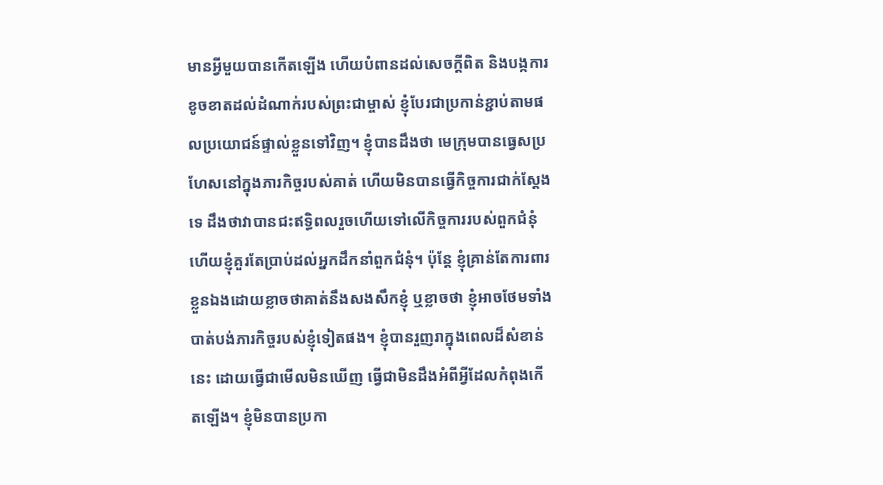មានអ្វីមួយបានកើតឡើង ហើយបំពានដល់សេចក្តីពិត និងបង្កការខូចខាតដល់ដំណាក់របស់ព្រះជាម្ចាស់ ខ្ញុំបែរជាប្រកាន់ខ្ជាប់តាមផលប្រយោជន៍ផ្ទាល់ខ្លួនទៅវិញ។ ខ្ញុំបានដឹងថា មេក្រុមបានធ្វេសប្រហែសនៅក្នុងភារកិច្ចរបស់គាត់ ហើយមិនបានធ្វើកិច្ចការជាក់ស្ដែងទេ ដឹងថាវាបានជះឥទ្ធិពលរួចហើយទៅលើកិច្ចការរបស់ពួកជំនុំ ហើយខ្ញុំគួរតែប្រាប់ដល់អ្នកដឹកនាំពួកជំនុំ។ ប៉ុន្តែ ខ្ញុំគ្រាន់តែការពារខ្លួនឯងដោយខ្លាចថាគាត់នឹងសងសឹកខ្ញុំ ឬខ្លាចថា ខ្ញុំអាចថែមទាំងបាត់បង់ភារកិច្ចរបស់ខ្ញុំទៀតផង។ ខ្ញុំបានរួញរាក្នុងពេលដ៏សំខាន់នេះ ដោយធ្វើជាមើលមិនឃើញ ធ្វើជាមិនដឹងអំពីអ្វីដែលកំពុងកើតឡើង។ ខ្ញុំមិនបានប្រកា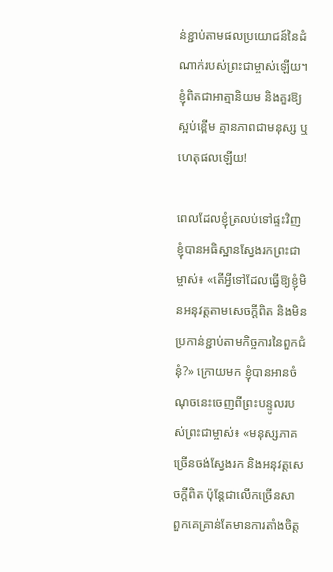ន់ខ្ជាប់តាមផលប្រយោជន៍នៃដំណាក់របស់ព្រះជាម្ចាស់ឡើយ។ ខ្ញុំពិតជាអាត្មានិយម និងគួរឱ្យស្អប់ខ្ពើម គ្មានភាពជាមនុស្ស ឬហេតុផលឡើយ!

ពេលដែលខ្ញុំត្រលប់ទៅផ្ទះវិញ ខ្ញុំបានអធិស្ឋានស្វែងរកព្រះជាម្ចាស់៖ «តើអ្វីទៅដែលធ្វើឱ្យខ្ញុំមិនអនុវត្តតាមសេចក្តីពិត និងមិនប្រកាន់ខ្ជាប់តាមកិច្ចការនៃពួកជំនុំ?» ក្រោយមក ខ្ញុំបានអានចំណុចនេះចេញពីព្រះបន្ទូលរបស់ព្រះជាម្ចាស់៖ «មនុស្សភាគច្រើនចង់ស្វែងរក និងអនុវត្តសេចក្ដីពិត ប៉ុន្តែជាលើកច្រើនសា ពួកគេគ្រាន់តែមានការតាំងចិត្ត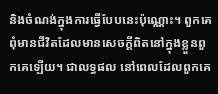និងចំណង់ក្នុងការធ្វើបែបនេះប៉ុណ្ណោះ។ ពួកគេពុំមានជីវិតដែលមានសេចក្ដីពិតនៅក្នុងខ្លួនពួកគេឡើយ។ ជាលទ្ធផល នៅពេលដែលពួកគេ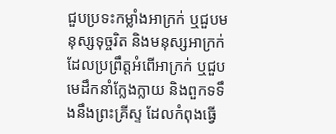ជួបប្រទះកម្លាំងអាក្រក់ ឬជួបមនុស្សទុច្ចរិត និងមនុស្សអាក្រក់ដែលប្រព្រឹត្តអំពើអាក្រក់ ឬជួបមេដឹកនាំក្លែងក្លាយ និងពួកទទឹងនឹងព្រះគ្រីស្ទ ដែលកំពុងធ្វើ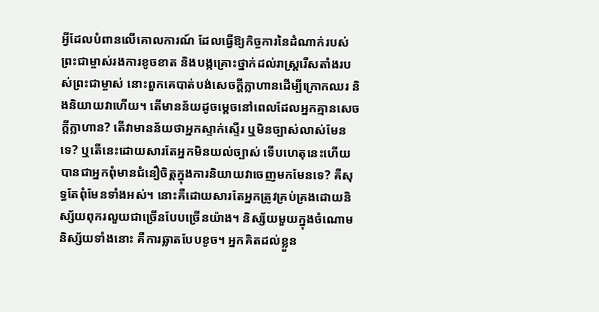អ្វីដែលបំពានលើគោលការណ៍ ដែលធ្វើឱ្យកិច្ចការនៃដំណាក់របស់ព្រះជាម្ចាស់រងការខូចខាត និងបង្កគ្រោះថ្នាក់ដល់រាស្ដ្ររើសតាំងរបស់ព្រះជាម្ចាស់ នោះពួកគេបាត់បង់សេចក្ដីក្លាហានដើម្បីក្រោកឈរ និងនិយាយវាហើយ។ តើមានន័យដូចម្តេចនៅពេលដែលអ្នកគ្មានសេចក្ដីក្លាហាន? តើវាមានន័យថាអ្នកស្ទាក់ស្ទើរ ឬមិនច្បាស់លាស់មែនទេ? ឬតើនេះដោយសារតែអ្នកមិនយល់ច្បាស់ ទើបហេតុនេះហើយបានជាអ្នកពុំមានជំនឿចិត្តក្នុងការនិយាយវាចេញមកមែនទេ? គឺសុទ្ធតែពុំមែនទាំងអស់។ នោះគឺដោយសារតែអ្នកត្រូវគ្រប់គ្រងដោយនិស្ស័យពុករលួយជាច្រើនបែបច្រើនយ៉ាង។ និស្ស័យមួយក្នុងចំណោមនិស្ស័យទាំងនោះ គឺការឆ្លាតបែបខូច។ អ្នកគិតដល់ខ្លួន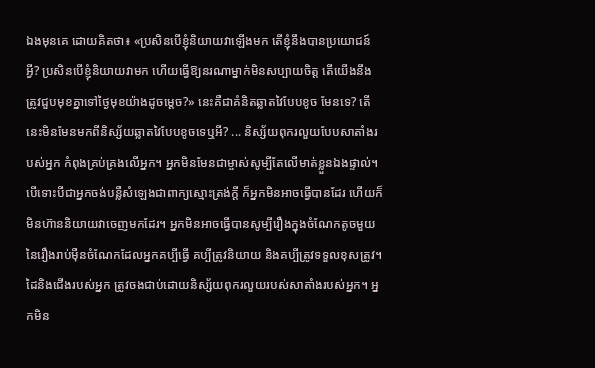ឯងមុនគេ ដោយគិតថា៖ «ប្រសិនបើខ្ញុំនិយាយវាឡើងមក តើខ្ញុំនឹងបានប្រយោជន៍អ្វី? ប្រសិនបើខ្ញុំនិយាយវាមក ហើយធ្វើឱ្យនរណាម្នាក់មិនសប្បាយចិត្ត តើយើងនឹងត្រូវជួបមុខគ្នាទៅថ្ងៃមុខយ៉ាងដូចម្ដេច?» នេះគឺជាគំនិតឆ្លាតវៃបែបខូច មែនទេ? តើនេះមិនមែនមកពីនិស្ស័យឆ្លាតវៃបែបខូចទេឬអី? ... និស្ស័យពុករលួយបែបសាតាំងរបស់អ្នក កំពុងគ្រប់គ្រងលើអ្នក។ អ្នកមិនមែនជាម្ចាស់សូម្បីតែលើមាត់ខ្លួនឯងផ្ទាល់។ បើទោះបីជាអ្នកចង់បន្លឺសំឡេងជាពាក្យស្មោះត្រង់ក្ដី ក៏អ្នកមិនអាចធ្វើបានដែរ ហើយក៏មិនហ៊ាននិយាយវាចេញមកដែរ។ អ្នកមិនអាចធ្វើបានសូម្បីរឿងក្នុងចំណែកតូចមួយនៃរឿងរាប់ម៉ឺនចំណែកដែលអ្នកគប្បីធ្វើ គប្បីត្រូវនិយាយ និងគប្បីត្រូវទទួលខុសត្រូវ។ ដៃនិងជើងរបស់អ្នក ត្រូវចងជាប់ដោយនិស្ស័យពុករលួយរបស់សាតាំងរបស់អ្នក។ អ្នកមិន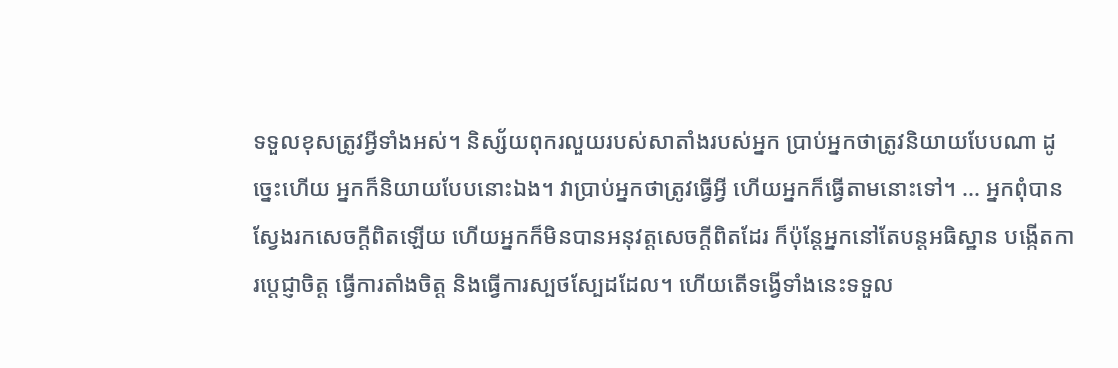ទទួលខុសត្រូវអ្វីទាំងអស់។ និស្ស័យពុករលួយរបស់សាតាំងរបស់អ្នក ប្រាប់អ្នកថាត្រូវនិយាយបែបណា ដូច្នេះហើយ អ្នកក៏និយាយបែបនោះឯង។ វាប្រាប់អ្នកថាត្រូវធ្វើអ្វី ហើយអ្នកក៏ធ្វើតាមនោះទៅ។ ... អ្នកពុំបានស្វែងរកសេចក្ដីពិតឡើយ ហើយអ្នកក៏មិនបានអនុវត្តសេចក្ដីពិតដែរ ក៏ប៉ុន្តែអ្នកនៅតែបន្តអធិស្ឋាន បង្កើតការប្ដេជ្ញាចិត្ត ធ្វើការតាំងចិត្ត និងធ្វើការស្បថស្បែដដែល។ ហើយតើទង្វើទាំងនេះទទួល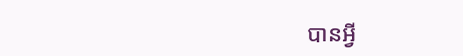បានអ្វី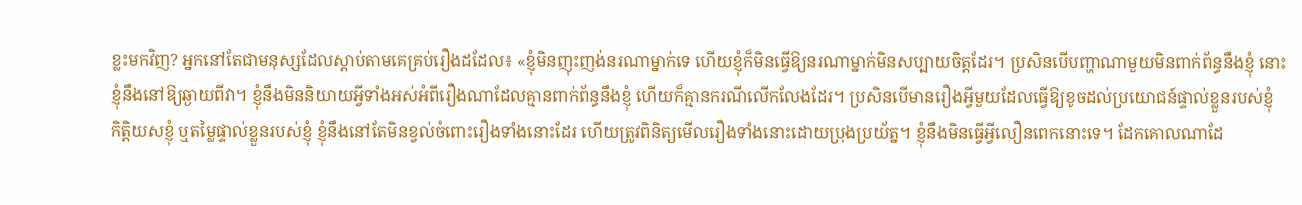ខ្លះមកវិញ? អ្នកនៅតែជាមនុស្សដែលស្ដាប់តាមគេគ្រប់រឿងដដែល៖ «ខ្ញុំមិនញុះញង់នរណាម្នាក់ទេ ហើយខ្ញុំក៏មិនធ្វើឱ្យនរណាម្នាក់មិនសប្បាយចិត្តដែរ។ ប្រសិនបើបញ្ហាណាមួយមិនពាក់ព័ន្ធនឹងខ្ញុំ នោះខ្ញុំនឹងនៅឱ្យឆ្ងាយពីវា។ ខ្ញុំនឹងមិននិយាយអ្វីទាំងអស់អំពីរឿងណាដែលគ្មានពាក់ព័ន្ធនឹងខ្ញុំ ហើយក៏គ្មានករណីលើកលែងដែរ។ ប្រសិនបើមានរឿងអ្វីមួយដែលធ្វើឱ្យខូចដល់ប្រយោជន៍ផ្ទាល់ខ្លួនរបស់ខ្ញុំ កិត្តិយសខ្ញុំ ឬតម្លៃផ្ទាល់ខ្លួនរបស់ខ្ញុំ ខ្ញុំនឹងនៅតែមិនខ្វល់ចំពោះរឿងទាំងនោះដែរ ហើយត្រូវពិនិត្យមើលរឿងទាំងនោះដោយប្រុងប្រយ័ត្ន។ ខ្ញុំនឹងមិនធ្វើអ្វីលឿនពេកនោះទេ។ ដែកគោលណាដែ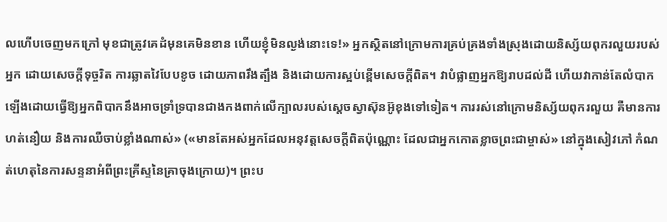លហើបចេញមកក្រៅ មុខជាត្រូវគេដំមុនគេមិនខាន ហើយខ្ញុំមិនល្ងង់នោះទេ!» អ្នកស្ថិតនៅក្រោមការគ្រប់គ្រងទាំងស្រុងដោយនិស្ស័យពុករលួយរបស់អ្នក ដោយសេចក្ដីទុច្ចរិត ការឆ្លាតវៃបែបខូច ដោយភាពរឹងត្បឹង និងដោយការស្អប់ខ្ពើមសេចក្ដីពិត។ វាបំផ្លាញអ្នកឱ្យរាបដល់ដី ហើយវាកាន់តែលំបាកឡើងដោយធ្វើឱ្យអ្នកពិបាកនឹងអាចទ្រាំទ្របានជាងកងពាក់លើក្បាលរបស់ស្ដេចស្វាស៊ុនអ៊ូខុងទៅទៀត។ ការរស់នៅក្រោមនិស្ស័យពុករលួយ គឺមានការហត់នឿយ និងការឈឺចាប់ខ្លាំងណាស់» («មានតែអស់អ្នកដែលអនុវត្តសេចក្ដីពិតប៉ុណ្ណោះ ដែលជាអ្នកកោតខ្លាចព្រះជាម្ចាស់» នៅក្នុងសៀវភៅ កំណត់ហេតុនៃការសន្ទនាអំពីព្រះគ្រីស្ទនៃគ្រាចុងក្រោយ)។ ព្រះប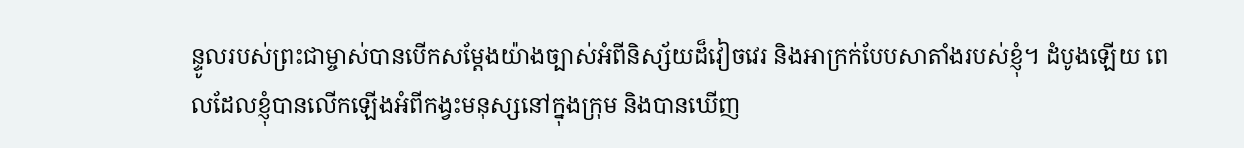ន្ទូលរបស់ព្រះជាម្ចាស់បានបើកសម្ដែងយ៉ាងច្បាស់អំពីនិស្ស័យដ៏វៀចវេរ និងអាក្រក់បែបសាតាំងរបស់ខ្ញុំ។ ដំបូងឡើយ ពេលដែលខ្ញុំបានលើកឡើងអំពីកង្វះមនុស្សនៅក្នុងក្រុម និងបានឃើញ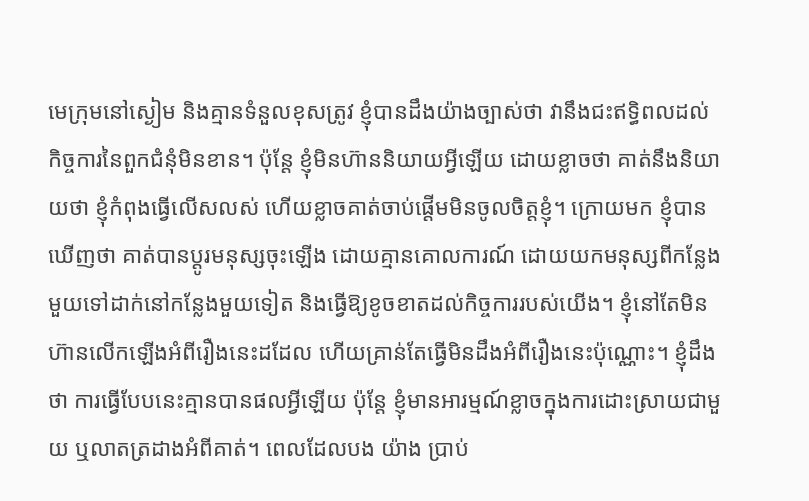មេក្រុមនៅស្ងៀម និងគ្មានទំនួលខុសត្រូវ ខ្ញុំបានដឹងយ៉ាងច្បាស់ថា វានឹងជះឥទ្ធិពលដល់កិច្ចការនៃពួកជំនុំមិនខាន។ ប៉ុន្តែ ខ្ញុំមិនហ៊ាននិយាយអ្វីឡើយ ដោយខ្លាចថា គាត់នឹងនិយាយថា ខ្ញុំកំពុងធ្វើលើសលស់ ហើយខ្លាចគាត់ចាប់ផ្ដើមមិនចូលចិត្តខ្ញុំ។ ក្រោយមក ខ្ញុំបានឃើញថា គាត់បានប្ដូរមនុស្សចុះឡើង ដោយគ្មានគោលការណ៍ ដោយយកមនុស្សពីកន្លែងមួយទៅដាក់នៅកន្លែងមួយទៀត និងធ្វើឱ្យខូចខាតដល់កិច្ចការរបស់យើង។ ខ្ញុំនៅតែមិនហ៊ានលើកឡើងអំពីរឿងនេះដដែល ហើយគ្រាន់តែធ្វើមិនដឹងអំពីរឿងនេះប៉ុណ្ណោះ។ ខ្ញុំដឹងថា ការធ្វើបែបនេះគ្មានបានផលអ្វីឡើយ ប៉ុន្តែ ខ្ញុំមានអារម្មណ៍ខ្លាចក្នុងការដោះស្រាយជាមួយ ឬលាតត្រដាងអំពីគាត់។ ពេលដែលបង យ៉ាង ប្រាប់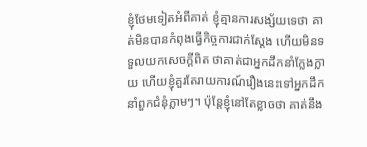ខ្ញុំថែមទៀតអំពីគាត់ ខ្ញុំគ្មានការសង្ស័យទេថា គាត់មិនបានកំពុងធ្វើកិច្ចការជាក់ស្ដែង ហើយមិនទទួលយកសេចក្តីពិត ថាគាត់ជាអ្នកដឹកនាំក្លែងក្លាយ ហើយខ្ញុំគួរតែរាយការណ៍រឿងនេះទៅអ្នកដឹកនាំពួកជំនុំភ្លាមៗ។ ប៉ុន្តែខ្ញុំនៅតែខ្លាចថា គាត់នឹង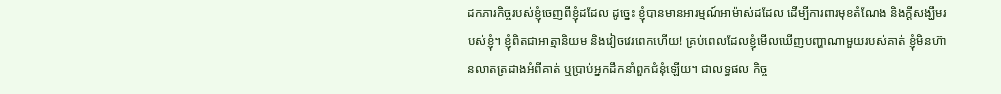ដកភារកិច្ចរបស់ខ្ញុំចេញពីខ្ញុំដដែល ដូច្នេះ ខ្ញុំបានមានអារម្មណ៍អាម៉ាស់ដដែល ដើម្បីការពារមុខតំណែង និងក្ដីសង្ឃឹមរបស់ខ្ញុំ។ ខ្ញុំពិតជាអាត្មានិយម និងវៀចវេរពេកហើយ! គ្រប់ពេលដែលខ្ញុំមើលឃើញបញ្ហាណាមួយរបស់គាត់ ខ្ញុំមិនហ៊ានលាតត្រដាងអំពីគាត់ ឬប្រាប់អ្នកដឹកនាំពួកជំនុំឡើយ។ ជាលទ្ធផល កិច្ច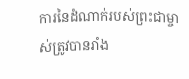ការនៃដំណាក់របស់ព្រះជាម្ចាស់ត្រូវបានរាំង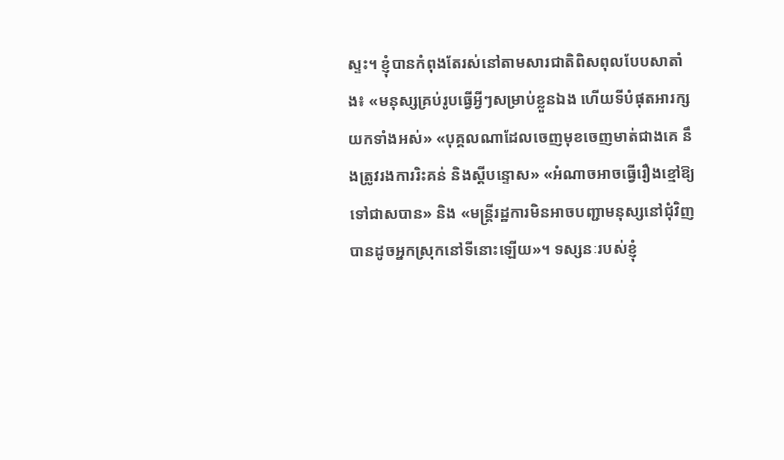ស្ទះ។ ខ្ញុំបានកំពុងតែរស់នៅតាមសារជាតិពិសពុលបែបសាតាំង៖ «មនុស្សគ្រប់រូបធ្វើអ្វីៗសម្រាប់ខ្លួនឯង ហើយទីបំផុតអារក្សយកទាំងអស់» «បុគ្គលណាដែលចេញមុខចេញមាត់ជាងគេ នឹងត្រូវរងការរិះគន់ និងស្ដីបន្ទោស» «អំណាចអាចធ្វើរឿងខ្មៅឱ្យទៅជាសបាន» និង «មន្ដ្រីរដ្ឋការមិនអាចបញ្ជាមនុស្សនៅជុំវិញបានដូចអ្នកស្រុកនៅទីនោះឡើយ»។ ទស្សនៈរបស់ខ្ញុំ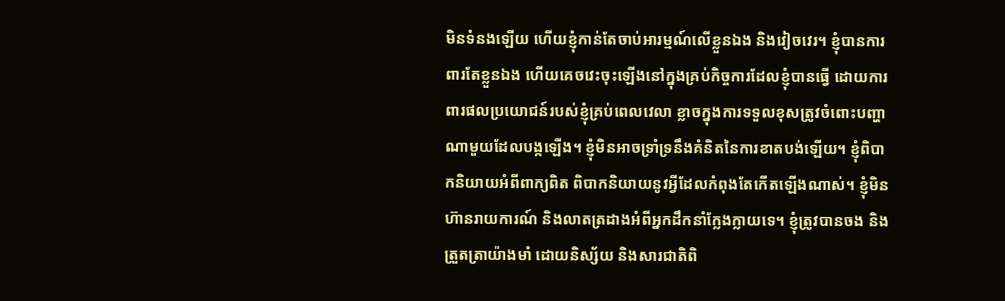មិនទំនងឡើយ ហើយខ្ញុំកាន់តែចាប់អារម្មណ៍លើខ្លួនឯង និងវៀចវេរ។ ខ្ញុំបានការពារតែខ្លួនឯង ហើយគេចវេះចុះឡើងនៅក្នុងគ្រប់កិច្ចការដែលខ្ញុំបានធ្វើ ដោយការពារផលប្រយោជន៍របស់ខ្ញុំគ្រប់ពេលវេលា ខ្លាចក្នុងការទទួលខុសត្រូវចំពោះបញ្ហាណាមួយដែលបង្កឡើង។ ខ្ញុំមិនអាចទ្រាំទ្រនឹងគំនិតនៃការខាតបង់ឡើយ។ ខ្ញុំពិបាកនិយាយអំពីពាក្យពិត ពិបាកនិយាយនូវអ្វីដែលកំពុងតែកើតឡើងណាស់។ ខ្ញុំមិនហ៊ានរាយការណ៍ និងលាតត្រដាងអំពីអ្នកដឹកនាំក្លែងក្លាយទេ។ ខ្ញុំត្រូវបានចង និងត្រួតត្រាយ៉ាងមាំ ដោយនិស្ស័យ និងសារជាតិពិ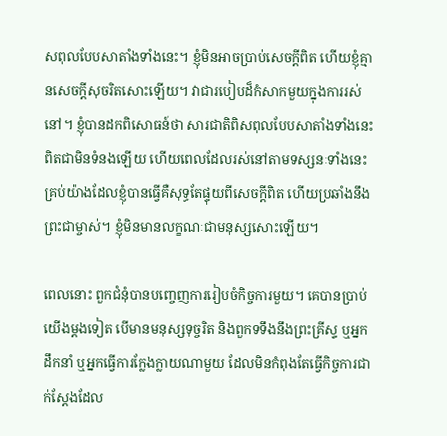សពុលបែបសាតាំងទាំងនេះ។ ខ្ញុំមិនអាចប្រាប់សេចក្តីពិត ហើយខ្ញុំគ្មានសេចក្តីសុចរិតសោះឡើយ។ វាជារបៀបដ៏កំសាកមួយក្នុងការរស់នៅ។ ខ្ញុំបានដកពិសោធន៍ថា សារជាតិពិសពុលបែបសាតាំងទាំងនេះពិតជាមិនទំនងឡើយ ហើយពេលដែលរស់នៅតាមទស្សនៈទាំងនេះ គ្រប់យ៉ាងដែលខ្ញុំបានធ្វើគឺសុទ្ធតែផ្ទុយពីសេចក្តីពិត ហើយប្រឆាំងនឹងព្រះជាម្ចាស់។ ខ្ញុំមិនមានលក្ខណៈជាមនុស្សសោះឡើយ។

ពេលនោះ ពួកជំនុំបានបញ្ចេញការរៀបចំកិច្ចការមួយ។ គេបានប្រាប់យើងម្ដងទៀត បើមានមនុស្សទុច្ចរិត និងពួកទទឹងនឹងព្រះគ្រីស្ទ ឬអ្នកដឹកនាំ ឬអ្នកធ្វើការក្លែងក្លាយណាមួយ ដែលមិនកំពុងតែធ្វើកិច្ចការជាក់ស្ដែងដែល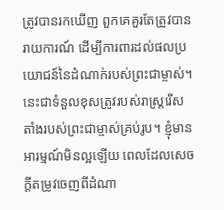ត្រូវបានរកឃើញ ពួកគេគួរតែត្រូវបានរាយការណ៍ ដើម្បីការពារដល់ផលប្រយោជន៍នៃដំណាក់របស់ព្រះជាម្ចាស់។ នេះជាទំនួលខុសត្រូវរបស់រាស្ត្ររើសតាំងរបស់ព្រះជាម្ចាស់គ្រប់រូប។ ខ្ញុំមានអារម្មណ៍មិនល្អឡើយ ពេលដែលសេចក្តីតម្រូវចេញពីដំណា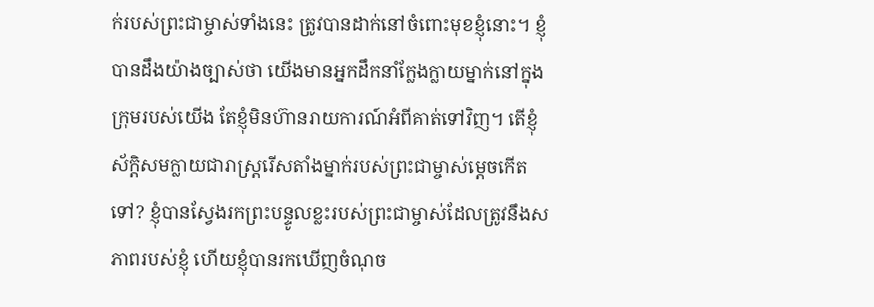ក់របស់ព្រះជាម្ចាស់ទាំងនេះ ត្រូវបានដាក់នៅចំពោះមុខខ្ញុំនោះ។ ខ្ញុំបានដឹងយ៉ាងច្បាស់ថា យើងមានអ្នកដឹកនាំក្លែងក្លាយម្នាក់នៅក្នុងក្រុមរបស់យើង តែខ្ញុំមិនហ៊ានរាយការណ៍អំពីគាត់ទៅវិញ។ តើខ្ញុំស័ក្ដិសមក្លាយជារាស្ត្ររើសតាំងម្នាក់របស់ព្រះជាម្ចាស់ម្ដេចកើតទៅ? ខ្ញុំបានស្វែងរកព្រះបន្ទូលខ្លះរបស់ព្រះជាម្ចាស់ដែលត្រូវនឹងសភាពរបស់ខ្ញុំ ហើយខ្ញុំបានរកឃើញចំណុច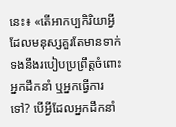នេះ៖ «តើអាកប្បកិរិយាអ្វីដែលមនុស្សគួរតែមានទាក់ទងនឹងរបៀបប្រព្រឹត្តចំពោះអ្នកដឹកនាំ ឬអ្នកធ្វើការទៅ? បើអ្វីដែលអ្នកដឹកនាំ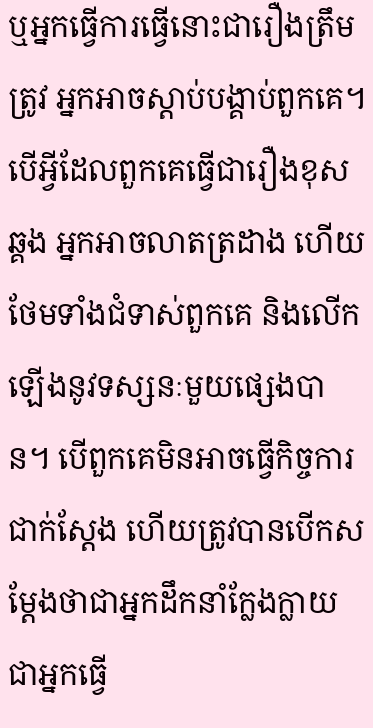ឬអ្នកធ្វើការធ្វើនោះជារឿងត្រឹមត្រូវ អ្នកអាចស្ដាប់បង្គាប់ពួកគេ។ បើអ្វីដែលពួកគេធ្វើជារឿងខុសឆ្គង អ្នកអាចលាតត្រដាង ហើយថែមទាំងជំទាស់ពួកគេ និងលើកឡើងនូវទស្សនៈមួយផ្សេងបាន។ បើពួកគេមិនអាចធ្វើកិច្ចការជាក់ស្ដែង ហើយត្រូវបានបើកសម្ដែងថាជាអ្នកដឹកនាំក្លែងក្លាយ ជាអ្នកធ្វើ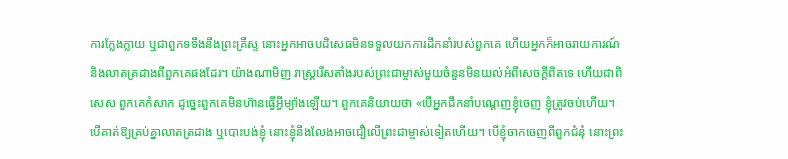ការក្លែងក្លាយ ឬជាពួកទទឹងនឹងព្រះគ្រីស្ទ នោះអ្នកអាចបដិសេធមិនទទួលយកការដឹកនាំរបស់ពួកគេ ហើយអ្នកក៏អាចរាយការណ៍ និងលាតត្រដាងពីពួកគេផងដែរ។ យ៉ាងណាមិញ រាស្ត្ររើសតាំងរបស់ព្រះជាម្ចាស់មួយចំនួនមិនយល់អំពីសេចក្តីពិតទេ ហើយជាពិសេស ពួកគេកំសាក ដូច្នេះពួកគេមិនហ៊ានធ្វើអ្វីម្យ៉ាងឡើយ។ ពួកគេនិយាយថា «បើអ្នកដឹកនាំបណ្ដេញខ្ញុំចេញ ខ្ញុំត្រូវចប់ហើយ។ បើគាត់ឱ្យគ្រប់គ្នាលាតត្រដាង ឬបោះបង់ខ្ញុំ នោះខ្ញុំនឹងលែងអាចជឿលើព្រះជាម្ចាស់ទៀតហើយ។ បើខ្ញុំចាកចេញពីពួកជំនុំ នោះព្រះ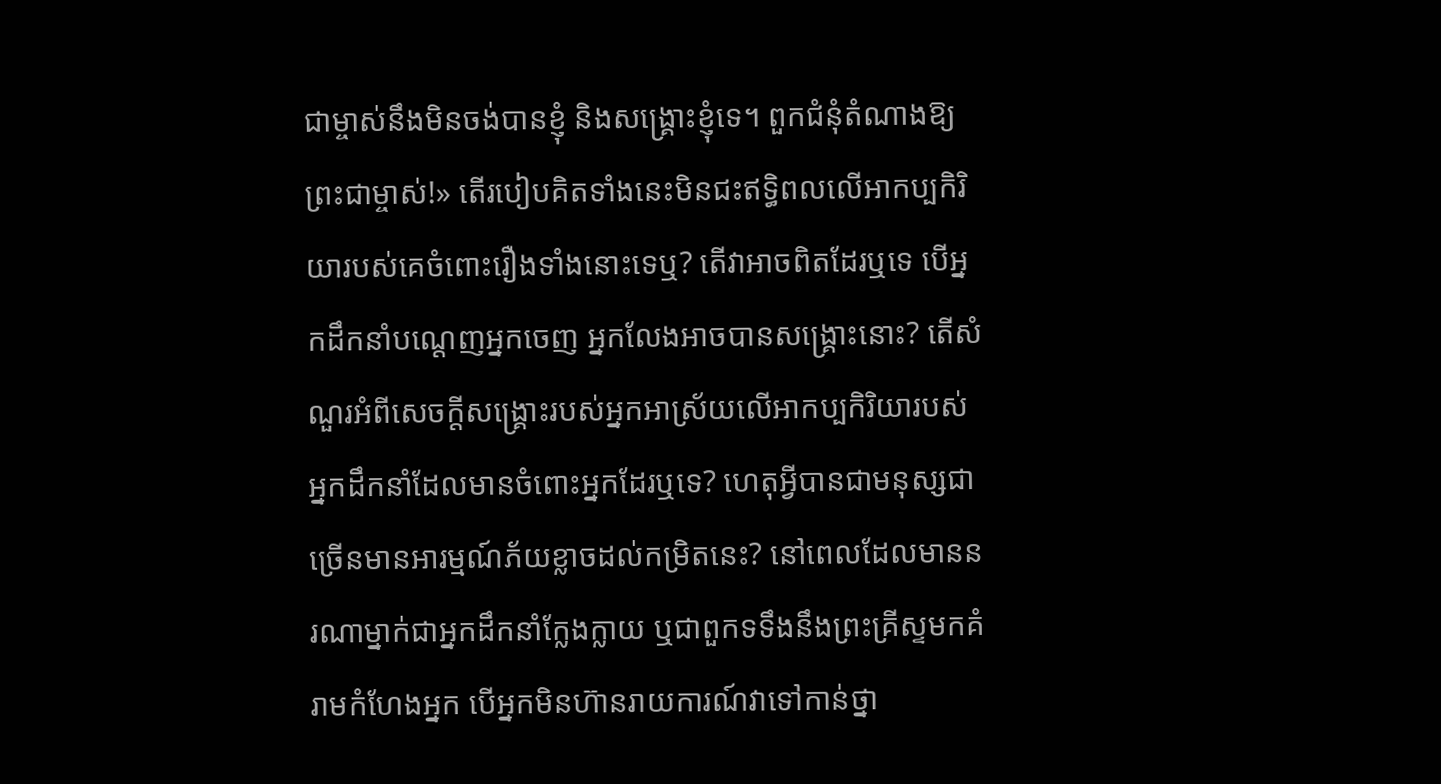ជាម្ចាស់នឹងមិនចង់បានខ្ញុំ និងសង្រ្គោះខ្ញុំទេ។ ពួកជំនុំតំណាងឱ្យព្រះជាម្ចាស់!» តើរបៀបគិតទាំងនេះមិនជះឥទ្ធិពលលើអាកប្បកិរិយារបស់គេចំពោះរឿងទាំងនោះទេឬ? តើវាអាចពិតដែរឬទេ បើអ្នកដឹកនាំបណ្ដេញអ្នកចេញ អ្នកលែងអាចបានសង្រ្គោះនោះ? តើសំណួរអំពីសេចក្តីសង្រ្គោះរបស់អ្នកអាស្រ័យលើអាកប្បកិរិយារបស់អ្នកដឹកនាំដែលមានចំពោះអ្នកដែរឬទេ? ហេតុអ្វីបានជាមនុស្សជាច្រើនមានអារម្មណ៍ភ័យខ្លាចដល់កម្រិតនេះ? នៅពេលដែលមាននរណាម្នាក់ជាអ្នកដឹកនាំក្លែងក្លាយ ឬជាពួកទទឹងនឹងព្រះគ្រីស្ទមកគំរាមកំហែងអ្នក បើអ្នកមិនហ៊ានរាយការណ៍វាទៅកាន់ថ្នា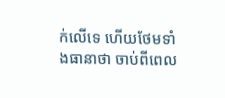ក់លើទេ ហើយថែមទាំងធានាថា ចាប់ពីពេល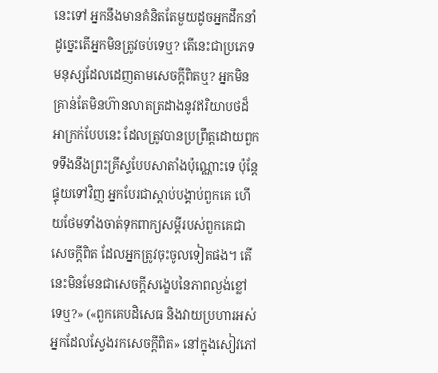នេះទៅ អ្នកនឹងមានគំនិតតែមួយដូចអ្នកដឹកនាំ ដូច្នេះតើអ្នកមិនត្រូវចប់ទេឬ? តើនេះជាប្រភេទមនុស្សដែលដេញតាមសេចក្តីពិតឬ? អ្នកមិនគ្រាន់តែមិនហ៊ានលាតត្រដាងនូវឥរិយាបថដ៏អាក្រក់បែបនេះ ដែលត្រូវបានប្រព្រឹត្តដោយពួកទទឹងនឹងព្រះគ្រីស្ទបែបសាតាំងប៉ុណ្ណោះទេ ប៉ុន្តែផ្ទុយទៅវិញ អ្នកបែរជាស្ដាប់បង្គាប់ពួកគេ ហើយថែមទាំងចាត់ទុកពាក្យសម្ដីរបស់ពួកគេជាសេចក្តីពិត ដែលអ្នកត្រូវចុះចូលទៀតផង។ តើនេះមិនមែនជាសេចក្តីសង្ខេបនៃភាពល្ងង់ខ្លៅទេឬ?» («ពួកគេបដិសេធ និងវាយប្រហារអស់អ្នកដែលស្វែងរកសេចក្ដីពិត» នៅក្នុងសៀវភៅ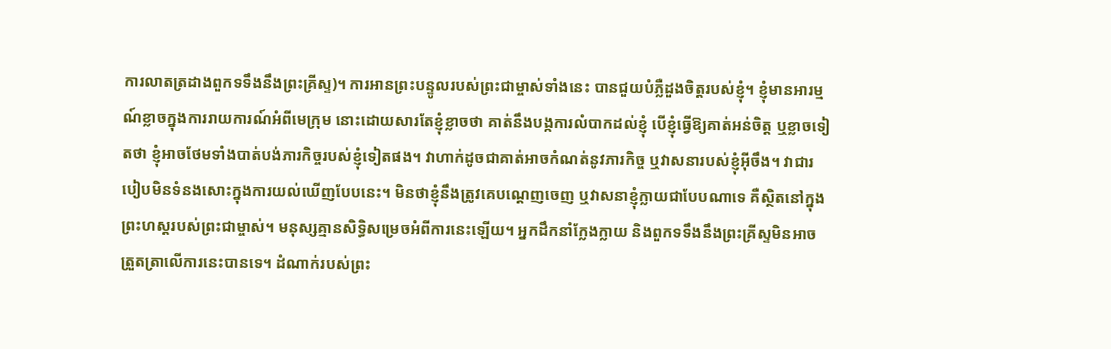ការលាតត្រដាងពួកទទឹងនឹងព្រះគ្រីស្ទ)។ ការអានព្រះបន្ទូលរបស់ព្រះជាម្ចាស់ទាំងនេះ បានជួយបំភ្លឺដួងចិត្តរបស់ខ្ញុំ។ ខ្ញុំមានអារម្មណ៍ខ្លាចក្នុងការរាយការណ៍អំពីមេក្រុម នោះដោយសារតែខ្ញុំខ្លាចថា គាត់នឹងបង្កការលំបាកដល់ខ្ញុំ បើខ្ញុំធ្វើឱ្យគាត់អន់ចិត្ត ឬខ្លាចទៀតថា ខ្ញុំអាចថែមទាំងបាត់បង់ភារកិច្ចរបស់ខ្ញុំទៀតផង។ វាហាក់ដូចជាគាត់អាចកំណត់នូវភារកិច្ច ឬវាសនារបស់ខ្ញុំអ៊ីចឹង។ វាជារបៀបមិនទំនងសោះក្នុងការយល់ឃើញបែបនេះ។ មិនថាខ្ញុំនឹងត្រូវគេបណ្ដេញចេញ ឬវាសនាខ្ញុំក្លាយជាបែបណាទេ គឺស្ថិតនៅក្នុងព្រះហស្តរបស់ព្រះជាម្ចាស់។ មនុស្សគ្មានសិទ្ធិសម្រេចអំពីការនេះឡើយ។ អ្នកដឹកនាំក្លែងក្លាយ និងពួកទទឹងនឹងព្រះគ្រីស្ទមិនអាចត្រួតត្រាលើការនេះបានទេ។ ដំណាក់របស់ព្រះ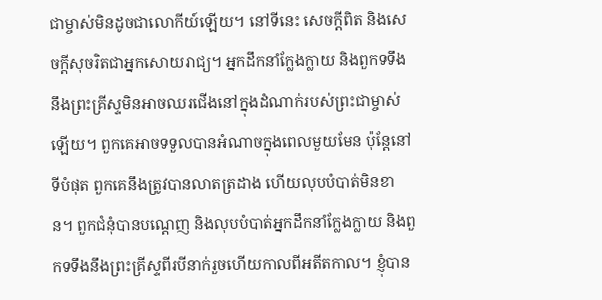ជាម្ចាស់មិនដូចជាលោកីយ៍ឡើយ។ នៅទីនេះ សេចក្តីពិត និងសេចក្តីសុចរិតជាអ្នកសោយរាជ្យ។ អ្នកដឹកនាំក្លែងក្លាយ និងពួកទទឹងនឹងព្រះគ្រីស្ទមិនអាចឈរជើងនៅក្នុងដំណាក់របស់ព្រះជាម្ចាស់ឡើយ។ ពួកគេអាចទទួលបានអំណាចក្នុងពេលមួយមែន ប៉ុន្តែនៅទីបំផុត ពួកគេនឹងត្រូវបានលាតត្រដាង ហើយលុបបំបាត់មិនខាន។ ពួកជំនុំបានបណ្ដេញ និងលុបបំបាត់អ្នកដឹកនាំក្លែងក្លាយ និងពួកទទឹងនឹងព្រះគ្រីស្ទពីរបីនាក់រួចហើយកាលពីអតីតកាល។ ខ្ញុំបាន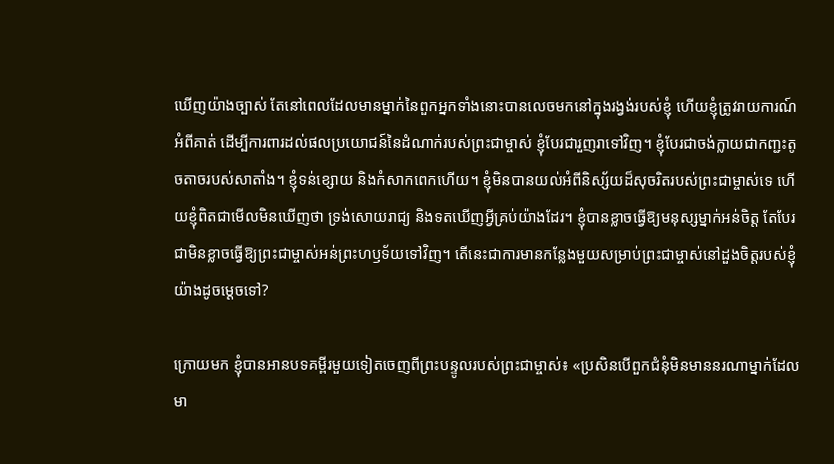ឃើញយ៉ាងច្បាស់ តែនៅពេលដែលមានម្នាក់នៃពួកអ្នកទាំងនោះបានលេចមកនៅក្នុងរង្វង់របស់ខ្ញុំ ហើយខ្ញុំត្រូវរាយការណ៍អំពីគាត់ ដើម្បីការពារដល់ផលប្រយោជន៍នៃដំណាក់របស់ព្រះជាម្ចាស់ ខ្ញុំបែរជារួញរាទៅវិញ។ ខ្ញុំបែរជាចង់ក្លាយជាកញ្ជះតូចតាចរបស់សាតាំង។ ខ្ញុំទន់ខ្សោយ និងកំសាកពេកហើយ។ ខ្ញុំមិនបានយល់អំពីនិស្ស័យដ៏សុចរិតរបស់ព្រះជាម្ចាស់ទេ ហើយខ្ញុំពិតជាមើលមិនឃើញថា ទ្រង់សោយរាជ្យ និងទតឃើញអ្វីគ្រប់យ៉ាងដែរ។ ខ្ញុំបានខ្លាចធ្វើឱ្យមនុស្សម្នាក់អន់ចិត្ត តែបែរជាមិនខ្លាចធ្វើឱ្យព្រះជាម្ចាស់អន់ព្រះហឫទ័យទៅវិញ។ តើនេះជាការមានកន្លែងមួយសម្រាប់ព្រះជាម្ចាស់នៅដួងចិត្តរបស់ខ្ញុំយ៉ាងដូចម្ដេចទៅ?

ក្រោយមក ខ្ញុំបានអានបទគម្ពីរមួយទៀតចេញពីព្រះបន្ទូលរបស់ព្រះជាម្ចាស់៖ «ប្រសិនបើពួកជំនុំមិនមាននរណាម្នាក់ដែលមា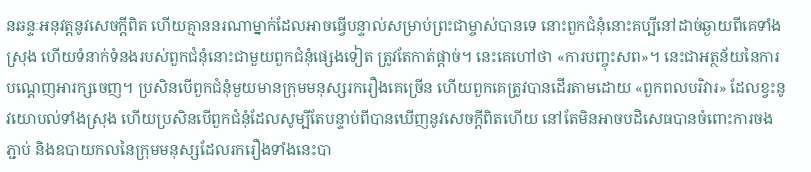នឆន្ទៈអនុវត្តនូវសេចក្តីពិត ហើយគ្មាននរណាម្នាក់ដែលអាចធ្វើបន្ទាល់សម្រាប់ព្រះជាម្ចាស់បានទេ នោះពួកជំនុំនោះគប្បីនៅដាច់ឆ្ងាយពីគេទាំងស្រុង ហើយទំនាក់ទំនងរបស់ពួកជំនុំនោះជាមួយពួកជំនុំផ្សេងទៀត ត្រូវតែកាត់ផ្តាច់។ នេះគេហៅថា «ការបញ្ចុះសព»។ នេះជាអត្ថន័យនៃការបណ្ដេញអារក្សចេញ។ ប្រសិនបើពួកជំនុំមួយមានក្រុមមនុស្សរករឿងគេច្រើន ហើយពួកគេត្រូវបានដើរតាមដោយ «ពួកពលបរិវារ» ដែលខ្វះនូវយោបល់ទាំងស្រុង ហើយប្រសិនបើពួកជំនុំដែលសូម្បីតែបន្ទាប់ពីបានឃើញនូវសេចក្ដីពិតហើយ នៅតែមិនអាចបដិសេធបានចំពោះការចងភ្ជាប់ និងឧបាយកលនៃក្រុមមនុស្សដែលរករឿងទាំងនេះបា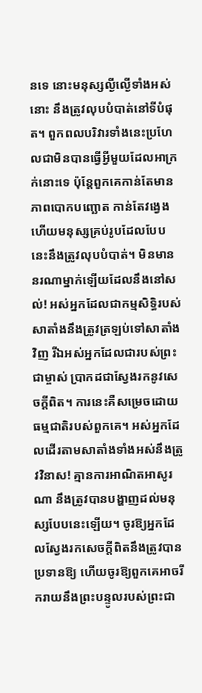នទេ នោះមនុស្សល្ងីល្ងើទាំងអស់នោះ នឹងត្រូវលុបបំបាត់នៅទីបំផុត។ ពួកពលបរិវារទាំងនេះប្រហែលជាមិនបានធ្វើអ្វីមួយដែលអាក្រក់នោះទេ ប៉ុន្តែពួកគេកាន់តែមានភាពបោកបញ្ឆោត កាន់តែវង្វេង ហើយមនុស្សគ្រប់រូបដែលបែបនេះនឹងត្រូវលុបបំបាត់។ មិនមាននរណាម្នាក់ឡើយដែលនឹងនៅសល់! អស់អ្នកដែលជាកម្មសិទ្ធិរបស់សាតាំងនឹងត្រូវត្រឡប់ទៅសាតាំងវិញ រីឯអស់អ្នកដែលជារបស់ព្រះជាម្ចាស់ ប្រាកដជាស្វែងរកនូវសេចក្តីពិត។ ការនេះគឺសម្រេចដោយធម្មជាតិរបស់ពួកគេ។ អស់អ្នកដែលដើរតាមសាតាំងទាំងអស់នឹងត្រូវវិនាស! គ្មានការអាណិតអាសូរណា នឹងត្រូវបានបង្ហាញដល់មនុស្សបែបនេះឡើយ។ ចូរឱ្យអ្នកដែលស្វែងរកសេចក្តីពិតនឹងត្រូវបានប្រទានឱ្យ ហើយចូរឱ្យពួកគេអាចរីករាយនឹងព្រះបន្ទូលរបស់ព្រះជា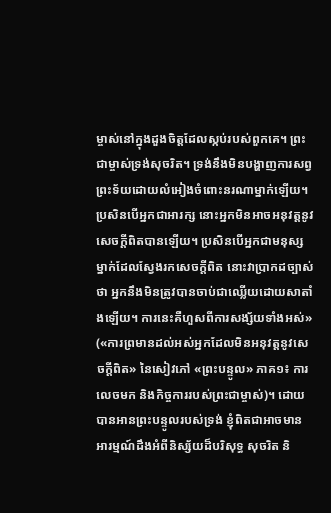ម្ចាស់នៅក្នុងដួងចិត្តដែលស្កប់របស់ពួកគេ។ ព្រះជាម្ចាស់ទ្រង់សុចរិត។ ទ្រង់នឹងមិនបង្ហាញការសព្វព្រះទ័យដោយលំអៀងចំពោះនរណាម្នាក់ឡើយ។ ប្រសិនបើអ្នកជាអារក្ស នោះអ្នកមិនអាចអនុវត្តនូវសេចក្ដីពិតបានឡើយ។ ប្រសិនបើអ្នកជាមនុស្សម្នាក់ដែលស្វែងរកសេចក្ដីពិត នោះវាប្រាកដច្បាស់ថា អ្នកនឹងមិនត្រូវបានចាប់ជាឈ្លើយដោយសាតាំងឡើយ។ ការនេះគឺហួសពីការសង្ស័យទាំងអស់» («ការព្រមានដល់អស់អ្នកដែលមិនអនុវត្តនូវសេចក្តីពិត» នៃសៀវភៅ «ព្រះបន្ទូល» ភាគ១៖ ការលេចមក និងកិច្ចការរបស់ព្រះជាម្ចាស់)។ ដោយបានអានព្រះបន្ទូលរបស់ទ្រង់ ខ្ញុំពិតជាអាចមានអារម្មណ៍ដឹងអំពីនិស្ស័យដ៏បរិសុទ្ធ សុចរិត និ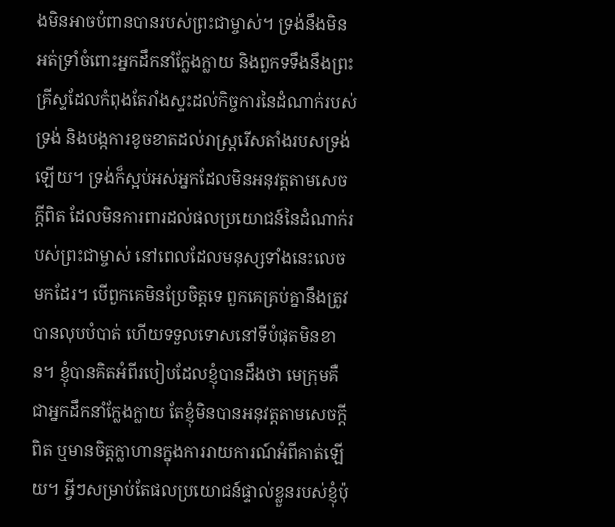ងមិនអាចបំពានបានរបស់ព្រះជាម្ចាស់។ ទ្រង់នឹងមិនអត់ទ្រាំចំពោះអ្នកដឹកនាំក្លែងក្លាយ និងពួកទទឹងនឹងព្រះគ្រីស្ទដែលកំពុងតែរាំងស្ទះដល់កិច្ចការនៃដំណាក់របស់ទ្រង់ និងបង្កការខូចខាតដល់រាស្ត្ររើសតាំងរបសទ្រង់ឡើយ។ ទ្រង់ក៏ស្អប់អស់អ្នកដែលមិនអនុវត្តតាមសេចក្តីពិត ដែលមិនការពារដល់ផលប្រយោជន៍នៃដំណាក់របស់ព្រះជាម្ចាស់ នៅពេលដែលមនុស្សទាំងនេះលេចមកដែរ។ បើពួកគេមិនប្រែចិត្តទេ ពួកគេគ្រប់គ្នានឹងត្រូវបានលុបបំបាត់ ហើយទទួលទោសនៅទីបំផុតមិនខាន។ ខ្ញុំបានគិតអំពីរបៀបដែលខ្ញុំបានដឹងថា មេក្រុមគឺជាអ្នកដឹកនាំក្លែងក្លាយ តែខ្ញុំមិនបានអនុវត្តតាមសេចក្តីពិត ឬមានចិត្តក្លាហានក្នុងការរាយការណ៍អំពីគាត់ឡើយ។ អ្វីៗសម្រាប់តែផលប្រយោជន៍ផ្ទាល់ខ្លួនរបស់ខ្ញុំប៉ុ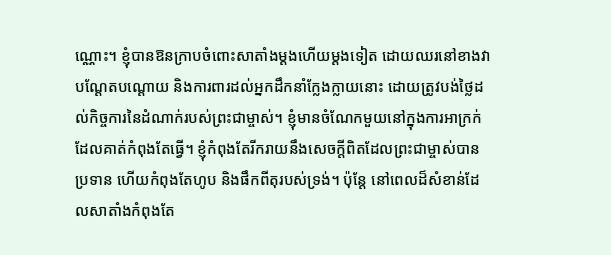ណ្ណោះ។ ខ្ញុំបានឱនក្រាបចំពោះសាតាំងម្ដងហើយម្ដងទៀត ដោយឈរនៅខាងវា បណ្ដែតបណ្ដោយ និងការពារដល់អ្នកដឹកនាំក្លែងក្លាយនោះ ដោយត្រូវបង់ថ្លៃដល់កិច្ចការនៃដំណាក់របស់ព្រះជាម្ចាស់។ ខ្ញុំមានចំណែកមួយនៅក្នុងការអាក្រក់ដែលគាត់កំពុងតែធ្វើ។ ខ្ញុំកំពុងតែរីករាយនឹងសេចក្តីពិតដែលព្រះជាម្ចាស់បានប្រទាន ហើយកំពុងតែហូប និងផឹកពីតុរបស់ទ្រង់។ ប៉ុន្តែ នៅពេលដ៏សំខាន់ដែលសាតាំងកំពុងតែ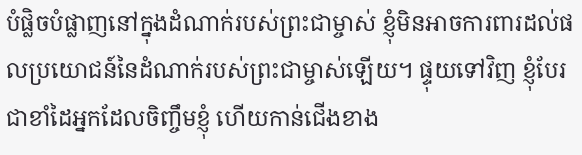បំផ្លិចបំផ្លាញនៅក្នុងដំណាក់របស់ព្រះជាម្ចាស់ ខ្ញុំមិនអាចការពារដល់ផលប្រយោជន៍នៃដំណាក់របស់ព្រះជាម្ចាស់ឡើយ។ ផ្ទុយទៅវិញ ខ្ញុំបែរជាខាំដៃអ្នកដែលចិញ្ចឹមខ្ញុំ ហើយកាន់ជើងខាង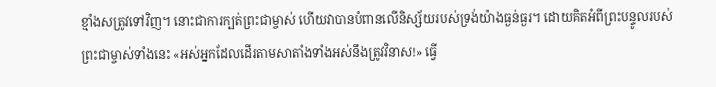ខ្មាំងសត្រូវទៅវិញ។ នោះជាការក្បត់ព្រះជាម្ចាស់ ហើយវាបានបំពានលើនិស្ស័យរបស់ទ្រង់យ៉ាងធ្ងន់ធ្ងរ។ ដោយគិតអំពីព្រះបន្ទូលរបស់ព្រះជាម្ចាស់ទាំងនេះ «អស់អ្នកដែលដើរតាមសាតាំងទាំងអស់នឹងត្រូវវិនាស!» ធ្វើ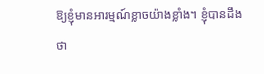ឱ្យខ្ញុំមានអារម្មណ៍ខ្លាចយ៉ាងខ្លាំង។ ខ្ញុំបានដឹងថា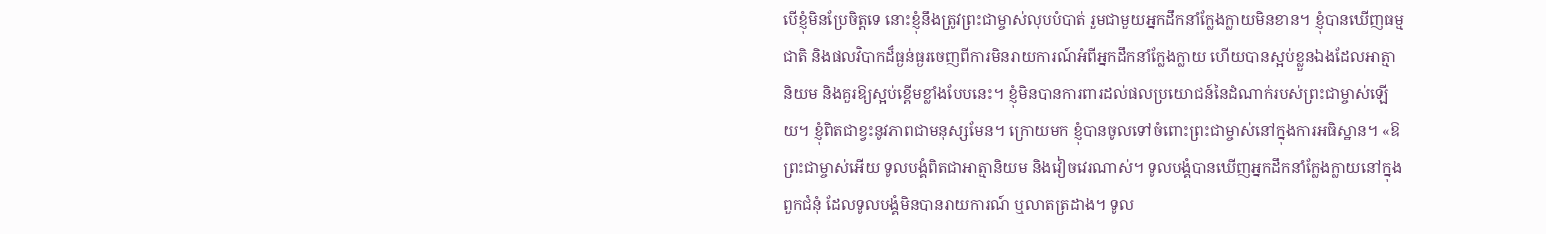បើខ្ញុំមិនប្រែចិត្តទេ នោះខ្ញុំនឹងត្រូវព្រះជាម្ចាស់លុបបំបាត់ រួមជាមួយអ្នកដឹកនាំក្លែងក្លាយមិនខាន។ ខ្ញុំបានឃើញធម្មជាតិ និងផលវិបាកដ៏ធ្ងន់ធ្ងរចេញពីការមិនរាយការណ៍អំពីអ្នកដឹកនាំក្លែងក្លាយ ហើយបានស្អប់ខ្លួនឯងដែលអាត្មានិយម និងគួរឱ្យស្អប់ខ្ពើមខ្លាំងបែបនេះ។ ខ្ញុំមិនបានការពារដល់ផលប្រយោជន៍នៃដំណាក់របស់ព្រះជាម្ចាស់ឡើយ។ ខ្ញុំពិតជាខ្វះនូវភាពជាមនុស្សមែន។ ក្រោយមក ខ្ញុំបានចូលទៅចំពោះព្រះជាម្ចាស់នៅក្នុងការអធិស្ឋាន។ «ឱព្រះជាម្ចាស់អើយ ទូលបង្គំពិតជាអាត្មានិយម និងវៀចវេរណាស់។ ទូលបង្គំបានឃើញអ្នកដឹកនាំក្លែងក្លាយនៅក្នុងពួកជំនុំ ដែលទូលបង្គំមិនបានរាយការណ៍ ឬលាតត្រដាង។ ទូល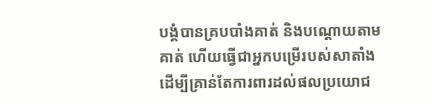បង្គំបានគ្របបាំងគាត់ និងបណ្ដោយតាមគាត់ ហើយធ្វើជាអ្នកបម្រើរបស់សាតាំង ដើម្បីគ្រាន់តែការពារដល់ផលប្រយោជ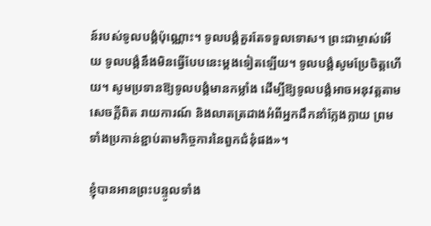ន៍របស់ទូលបង្គំប៉ុណ្ណោះ។ ទូលបង្គំគួរតែទទួលទោស។ ព្រះជាម្ចាស់អើយ ទូលបង្គំនឹងមិនធ្វើបែបនេះម្ដងទៀតឡើយ។ ទូលបង្គំសូមប្រែចិត្តហើយ។ សូមប្រទានឱ្យទូលបង្គំមានកម្លាំង ដើម្បីឱ្យទូលបង្គំអាចអនុវត្តតាមសេចក្តីពិត រាយការណ៍ និងលាតត្រដាងអំពីអ្នកដឹកនាំក្លែងក្លាយ ព្រមទាំងប្រកាន់ខ្ជាប់តាមកិច្ចការនៃពួកជំនុំផង»។

ខ្ញុំបានអានព្រះបន្ទូលទាំង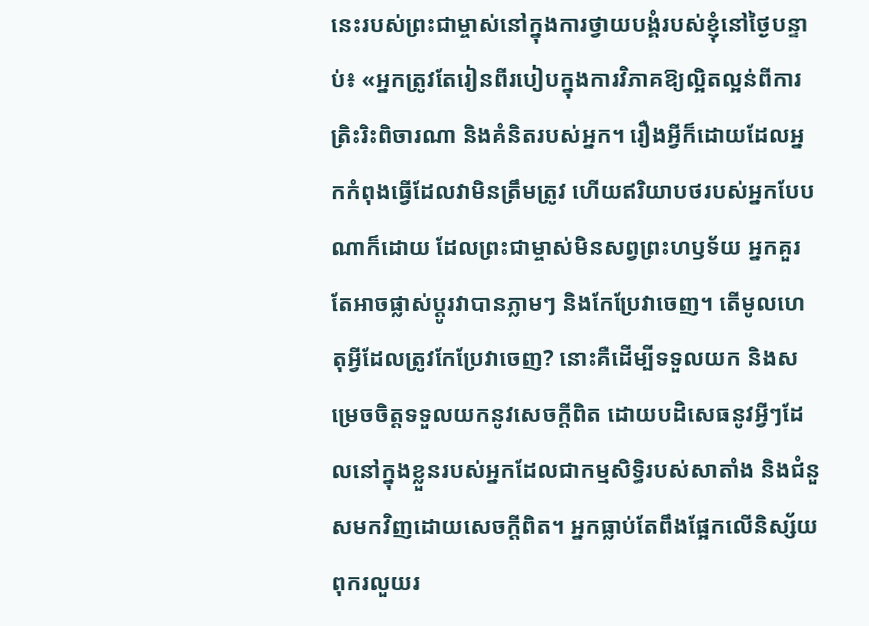នេះរបស់ព្រះជាម្ចាស់នៅក្នុងការថ្វាយបង្គំរបស់ខ្ញុំនៅថ្ងៃបន្ទាប់៖ «អ្នកត្រូវតែរៀនពីរបៀបក្នុងការវិភាគឱ្យល្អិតល្អន់ពីការត្រិះរិះពិចារណា និងគំនិតរបស់អ្នក។ រឿងអ្វីក៏ដោយដែលអ្នកកំពុងធ្វើដែលវាមិនត្រឹមត្រូវ ហើយឥរិយាបថរបស់អ្នកបែបណាក៏ដោយ ដែលព្រះជាម្ចាស់មិនសព្វព្រះហឫទ័យ អ្នកគួរតែអាចផ្លាស់ប្ដូរវាបានភ្លាមៗ និងកែប្រែវាចេញ។ តើមូលហេតុអ្វីដែលត្រូវកែប្រែវាចេញ? នោះគឺដើម្បីទទួលយក និងសម្រេចចិត្តទទួលយកនូវសេចក្ដីពិត ដោយបដិសេធនូវអ្វីៗដែលនៅក្នុងខ្លួនរបស់អ្នកដែលជាកម្មសិទ្ធិរបស់សាតាំង និងជំនួសមកវិញដោយសេចក្ដីពិត។ អ្នកធ្លាប់តែពឹងផ្អែកលើនិស្ស័យពុករលួយរ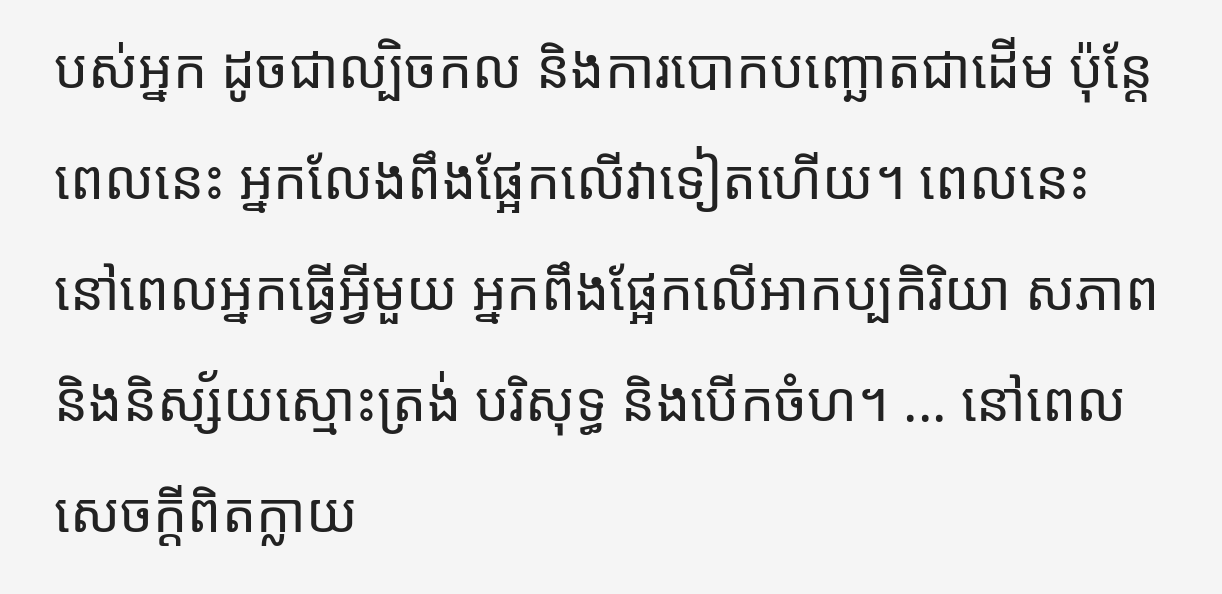បស់អ្នក ដូចជាល្បិចកល និងការបោកបញ្ឆោតជាដើម ប៉ុន្តែពេលនេះ អ្នកលែងពឹងផ្អែកលើវាទៀតហើយ។ ពេលនេះ នៅពេលអ្នកធ្វើអ្វីមួយ អ្នកពឹងផ្អែកលើអាកប្បកិរិយា សភាព និងនិស្ស័យស្មោះត្រង់ បរិសុទ្ធ និងបើកចំហ។ ... នៅពេលសេចក្ដីពិតក្លាយ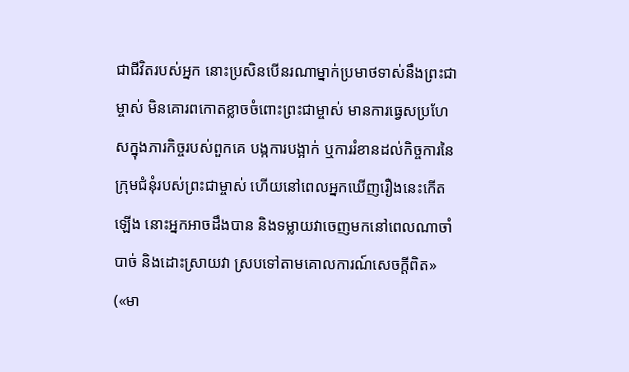ជាជីវិតរបស់អ្នក នោះប្រសិនបើនរណាម្នាក់ប្រមាថទាស់នឹងព្រះជាម្ចាស់ មិនគោរពកោតខ្លាចចំពោះព្រះជាម្ចាស់ មានការធ្វេសប្រហែសក្នុងភារកិច្ចរបស់ពួកគេ បង្កការបង្អាក់ ឬការរំខានដល់កិច្ចការនៃក្រុមជំនុំរបស់ព្រះជាម្ចាស់ ហើយនៅពេលអ្នកឃើញរឿងនេះកើតឡើង នោះអ្នកអាចដឹងបាន និងទម្លាយវាចេញមកនៅពេលណាចាំបាច់ និងដោះស្រាយវា ស្របទៅតាមគោលការណ៍សេចក្ដីពិត» («មា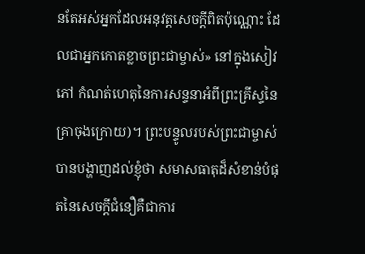នតែអស់អ្នកដែលអនុវត្តសេចក្ដីពិតប៉ុណ្ណោះ ដែលជាអ្នកកោតខ្លាចព្រះជាម្ចាស់» នៅក្នុងសៀវភៅ កំណត់ហេតុនៃការសន្ទនាអំពីព្រះគ្រីស្ទនៃគ្រាចុងក្រោយ)។ ព្រះបន្ទូលរបស់ព្រះជាម្ចាស់បានបង្ហាញដល់ខ្ញុំថា សមាសធាតុដ៏សំខាន់បំផុតនៃសេចក្តីជំនឿគឺជាការ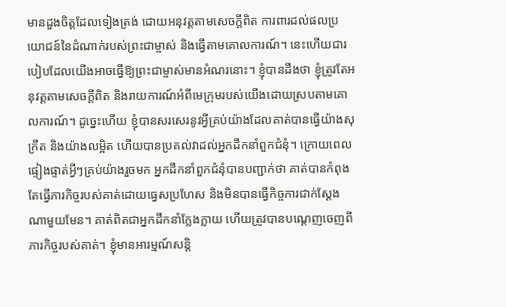មានដួងចិត្តដែលទៀងត្រង់ ដោយអនុវត្តតាមសេចក្តីពិត ការពារដល់ផលប្រយោជន៍នៃដំណាក់របស់ព្រះជាម្ចាស់ និងធ្វើតាមគោលការណ៍។ នេះហើយជារបៀបដែលយើងអាចធ្វើឱ្យព្រះជាម្ចាស់មានអំណរនោះ។ ខ្ញុំបានដឹងថា ខ្ញុំត្រូវតែអនុវត្តតាមសេចក្តីពិត និងរាយការណ៍អំពីមេក្រុមរបស់យើងដោយស្របតាមគោលការណ៍។ ដូច្នេះហើយ ខ្ញុំបានសរសេរនូវអ្វីគ្រប់យ៉ាងដែលគាត់បានធ្វើយ៉ាងសុក្រឹត និងយ៉ាងលម្អិត ហើយបានប្រគល់វាដល់អ្នកដឹកនាំពួកជំនុំ។ ក្រោយពេលផ្ទៀងផ្ទាត់អ្វីៗគ្រប់យ៉ាងរួចមក អ្នកដឹកនាំពួកជំនុំបានបញ្ជាក់ថា គាត់បានកំពុងតែធ្វើភារកិច្ចរបស់គាត់ដោយធ្វេសប្រហែស និងមិនបានធ្វើកិច្ចការជាក់ស្ដែងណាមួយមែន។ គាត់ពិតជាអ្នកដឹកនាំក្លែងក្លាយ ហើយត្រូវបានបណ្ដេញចេញពីភារកិច្ចរបស់គាត់។ ខ្ញុំមានអារម្មណ៍សន្ដិ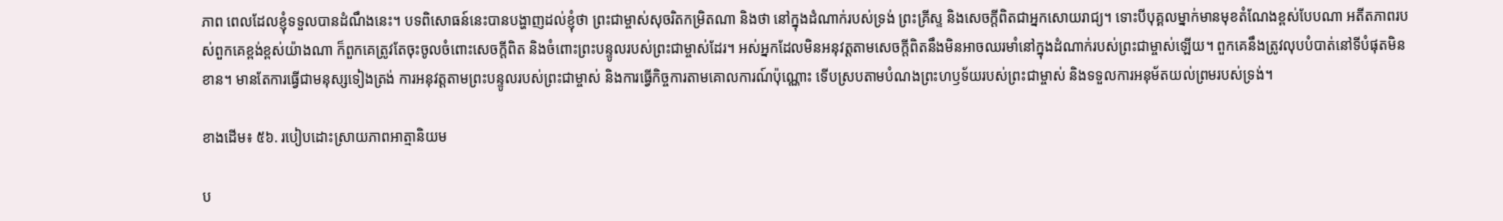ភាព ពេលដែលខ្ញុំទទួលបានដំណឹងនេះ។ បទពិសោធន៍នេះបានបង្ហាញដល់ខ្ញុំថា ព្រះជាម្ចាស់សុចរិតកម្រិតណា និងថា នៅក្នុងដំណាក់របស់ទ្រង់ ព្រះគ្រីស្ទ និងសេចក្តីពិតជាអ្នកសោយរាជ្យ។ ទោះបីបុគ្គលម្នាក់មានមុខតំណែងខ្ពស់បែបណា អតីតភាពរបស់ពួកគេខ្ពង់ខ្ពស់យ៉ាងណា ក៏ពួកគេត្រូវតែចុះចូលចំពោះសេចក្តីពិត និងចំពោះព្រះបន្ទូលរបស់ព្រះជាម្ចាស់ដែរ។ អស់អ្នកដែលមិនអនុវត្តតាមសេចក្តីពិតនឹងមិនអាចឈរមាំនៅក្នុងដំណាក់របស់ព្រះជាម្ចាស់ឡើយ។ ពួកគេនឹងត្រូវលុបបំបាត់នៅទីបំផុតមិនខាន។ មានតែការធ្វើជាមនុស្សទៀងត្រង់ ការអនុវត្តតាមព្រះបន្ទូលរបស់ព្រះជាម្ចាស់ និងការធ្វើកិច្ចការតាមគោលការណ៍ប៉ុណ្ណោះ ទើបស្របតាមបំណងព្រះហឫទ័យរបស់ព្រះជាម្ចាស់ និងទទួលការអនុម័តយល់ព្រមរបស់ទ្រង់។

ខាងដើម៖ ៥៦. របៀបដោះស្រាយភាពអាត្មានិយម

ប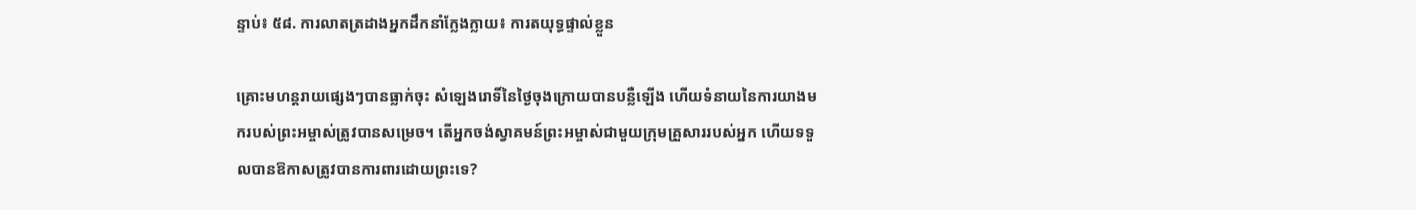ន្ទាប់៖ ៥៨. ការលាតត្រដាងអ្នកដឹកនាំក្លែងក្លាយ៖ ការតយុទ្ធផ្ទាល់ខ្លួន

គ្រោះមហន្តរាយផ្សេងៗបានធ្លាក់ចុះ សំឡេងរោទិ៍នៃថ្ងៃចុងក្រោយបានបន្លឺឡើង ហើយទំនាយនៃការយាងមករបស់ព្រះអម្ចាស់ត្រូវបានសម្រេច។ តើអ្នកចង់ស្វាគមន៍ព្រះអម្ចាស់ជាមួយក្រុមគ្រួសាររបស់អ្នក ហើយទទួលបានឱកាសត្រូវបានការពារដោយព្រះទេ?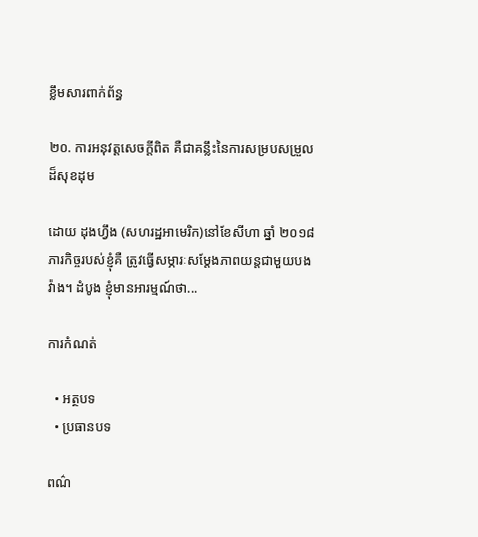ខ្លឹមសារពាក់ព័ន្ធ

២០. ការអនុវត្តសេចក្ដីពិត គឺជាគន្លឹះនៃការសម្របសម្រួលដ៏សុខដុម

ដោយ ដុងហ្វឹង (សហរដ្ឋអាមេរិក)នៅខែសីហា ឆ្នាំ ២០១៨ ភារកិច្ចរបស់ខ្ញុំគឺ ត្រូវធ្វើសម្ភារៈសម្ដែងភាពយន្តជាមួយបងវ៉ាង។ ដំបូង ខ្ញុំមានអារម្មណ៍ថា...

ការកំណត់

  • អត្ថបទ
  • ប្រធានបទ

ពណ៌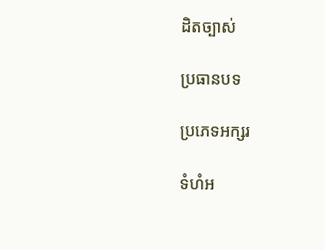ដិតច្បាស់

ប្រធានបទ

ប្រភេទអក្សរ

ទំហំអ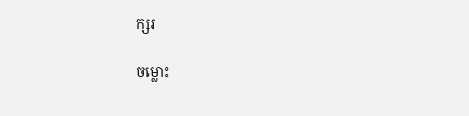ក្សរ

ចម្លោះ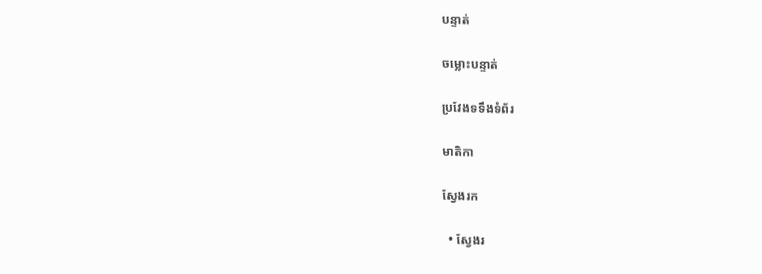បន្ទាត់

ចម្លោះបន្ទាត់

ប្រវែងទទឹងទំព័រ

មាតិកា

ស្វែងរក

  • ស្វែងរ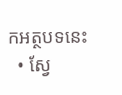កអត្ថបទនេះ
  • ស្វែ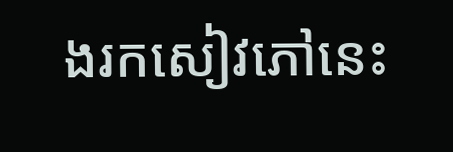ងរកសៀវភៅនេះ